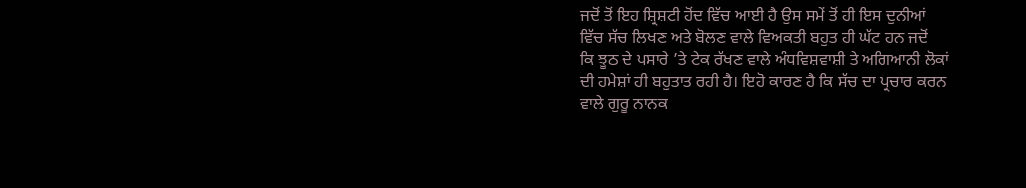ਜਦੋਂ ਤੋਂ ਇਹ ਸ਼੍ਰਿਸ਼ਟੀ ਹੋਂਦ ਵਿੱਚ ਆਈ ਹੈ ਉਸ ਸਮੇਂ ਤੋਂ ਹੀ ਇਸ ਦੁਨੀਆਂ
ਵਿੱਚ ਸੱਚ ਲਿਖਣ ਅਤੇ ਬੋਲਣ ਵਾਲੇ ਵਿਅਕਤੀ ਬਹੁਤ ਹੀ ਘੱਟ ਹਨ ਜਦੋਂ
ਕਿ ਝੂਠ ਦੇ ਪਸਾਰੇ ’ਤੇ ਟੇਕ ਰੱਖਣ ਵਾਲੇ ਅੰਧਵਿਸ਼ਵਾਸ਼ੀ ਤੇ ਅਗਿਆਨੀ ਲੋਕਾਂ
ਦੀ ਹਮੇਸ਼ਾਂ ਹੀ ਬਹੁਤਾਤ ਰਹੀ ਹੈ। ਇਹੋ ਕਾਰਣ ਹੈ ਕਿ ਸੱਚ ਦਾ ਪ੍ਰਚਾਰ ਕਰਨ
ਵਾਲੇ ਗੁਰੂ ਨਾਨਕ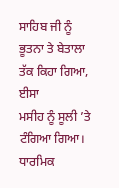ਸਾਹਿਬ ਜੀ ਨੂੰ ਭੂਤਨਾ ਤੇ ਬੇਤਾਲਾ ਤੱਕ ਕਿਹਾ ਗਿਆ, ਈਸਾ
ਮਸੀਹ ਨੂੰ ਸੂਲੀ ’ਤੇ ਟੰਗਿਆ ਗਿਆ। ਧਾਰਮਿਕ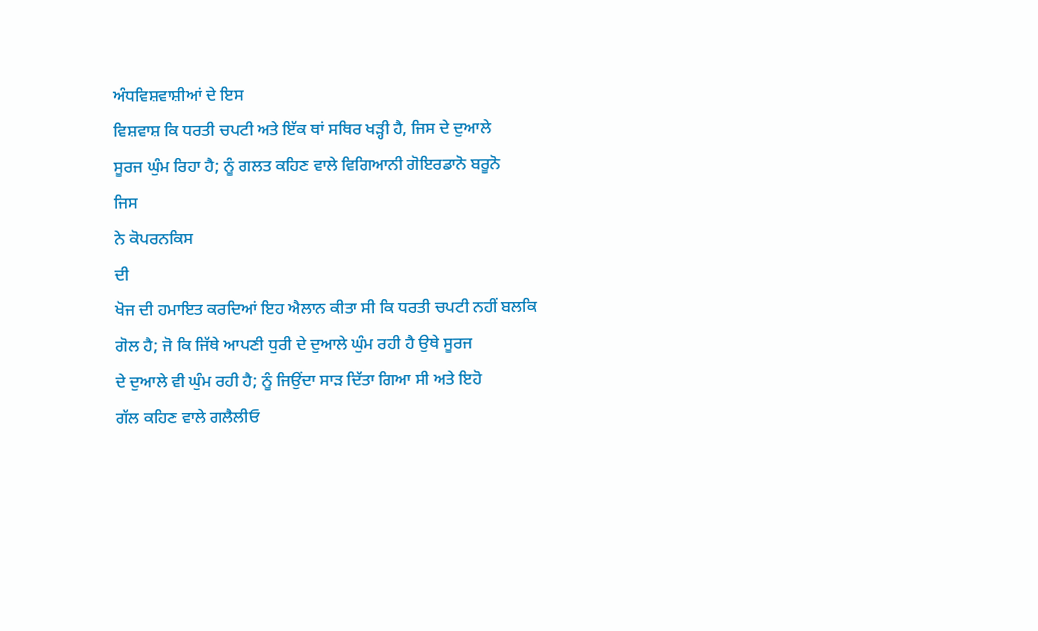ਅੰਧਵਿਸ਼ਵਾਸ਼ੀਆਂ ਦੇ ਇਸ
ਵਿਸ਼ਵਾਸ਼ ਕਿ ਧਰਤੀ ਚਪਟੀ ਅਤੇ ਇੱਕ ਥਾਂ ਸਥਿਰ ਖੜ੍ਹੀ ਹੈ, ਜਿਸ ਦੇ ਦੁਆਲੇ
ਸੂਰਜ ਘੁੰਮ ਰਿਹਾ ਹੈ; ਨੂੰ ਗਲਤ ਕਹਿਣ ਵਾਲੇ ਵਿਗਿਆਨੀ ਗੋਇਰਡਾਨੋ ਬਰੂਨੋ
ਜਿਸ
ਨੇ ਕੋਪਰਨਕਿਸ
ਦੀ
ਖੋਜ ਦੀ ਹਮਾਇਤ ਕਰਦਿਆਂ ਇਹ ਐਲਾਨ ਕੀਤਾ ਸੀ ਕਿ ਧਰਤੀ ਚਪਟੀ ਨਹੀਂ ਬਲਕਿ
ਗੋਲ ਹੈ; ਜੋ ਕਿ ਜਿੱਥੇ ਆਪਣੀ ਧੁਰੀ ਦੇ ਦੁਆਲੇ ਘੁੰਮ ਰਹੀ ਹੈ ਉਥੇ ਸੂਰਜ
ਦੇ ਦੁਆਲੇ ਵੀ ਘੁੰਮ ਰਹੀ ਹੈ; ਨੂੰ ਜਿਉਂਦਾ ਸਾੜ ਦਿੱਤਾ ਗਿਆ ਸੀ ਅਤੇ ਇਹੋ
ਗੱਲ ਕਹਿਣ ਵਾਲੇ ਗਲੈਲੀਓ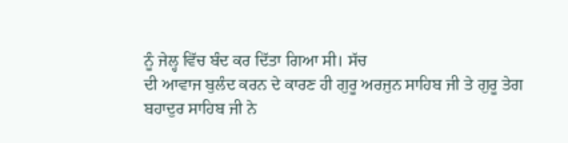ਨੂੰ ਜੇਲ੍ਹ ਵਿੱਚ ਬੰਦ ਕਰ ਦਿੱਤਾ ਗਿਆ ਸੀ। ਸੱਚ
ਦੀ ਆਵਾਜ ਬੁਲੰਦ ਕਰਨ ਦੇ ਕਾਰਣ ਹੀ ਗੁਰੂ ਅਰਜੁਨ ਸਾਹਿਬ ਜੀ ਤੇ ਗੁਰੂ ਤੇਗ
ਬਹਾਦੁਰ ਸਾਹਿਬ ਜੀ ਨੇ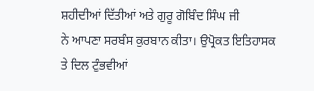ਸ਼ਹੀਦੀਆਂ ਦਿੱਤੀਆਂ ਅਤੇ ਗੁਰੂ ਗੋਬਿੰਦ ਸਿੰਘ ਜੀ
ਨੇ ਆਪਣਾ ਸਰਬੰਸ ਕੁਰਬਾਨ ਕੀਤਾ। ਉਪ੍ਰੋਕਤ ਇਤਿਹਾਸਕ ਤੇ ਦਿਲ ਟੁੰਭਵੀਆਂ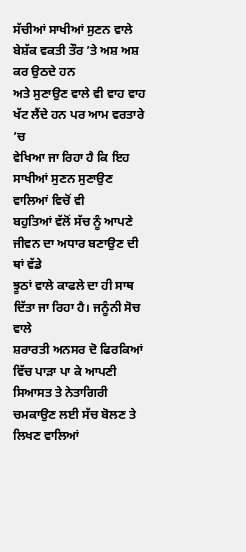ਸੱਚੀਆਂ ਸਾਖੀਆਂ ਸੁਣਨ ਵਾਲੇ ਬੇਸ਼ੱਕ ਵਕਤੀ ਤੌਰ ’ਤੇ ਅਸ਼ ਅਸ਼ ਕਰ ਉਠਦੇ ਹਨ
ਅਤੇ ਸੁਣਾਉਣ ਵਾਲੇ ਵੀ ਵਾਹ ਵਾਹ ਖੱਟ ਲੈਂਦੇ ਹਨ ਪਰ ਆਮ ਵਰਤਾਰੇ ’ਚ
ਵੇਖਿਆ ਜਾ ਰਿਹਾ ਹੈ ਕਿ ਇਹ ਸਾਖੀਆਂ ਸੁਣਨ ਸੁਣਾਉਣ ਵਾਲਿਆਂ ਵਿਚੋਂ ਵੀ
ਬਹੁਤਿਆਂ ਵੱਲੋਂ ਸੱਚ ਨੂੰ ਆਪਣੇ ਜੀਵਨ ਦਾ ਅਧਾਰ ਬਣਾਉਣ ਦੀ ਥਾਂ ਵੱਡੇ
ਝੂਠਾਂ ਵਾਲੇ ਕਾਫਲੇ ਦਾ ਹੀ ਸਾਥ ਦਿੱਤਾ ਜਾ ਰਿਹਾ ਹੈ। ਜਨੂੰਨੀ ਸੋਚ ਵਾਲੇ
ਸ਼ਰਾਰਤੀ ਅਨਸਰ ਦੋ ਫਿਰਕਿਆਂ ਵਿੱਚ ਪਾੜਾ ਪਾ ਕੇ ਆਪਣੀ ਸਿਆਸਤ ਤੇ ਨੇਤਾਗਿਰੀ
ਚਮਕਾਉਣ ਲਈ ਸੱਚ ਬੋਲਣ ਤੇ ਲਿਖਣ ਵਾਲਿਆਂ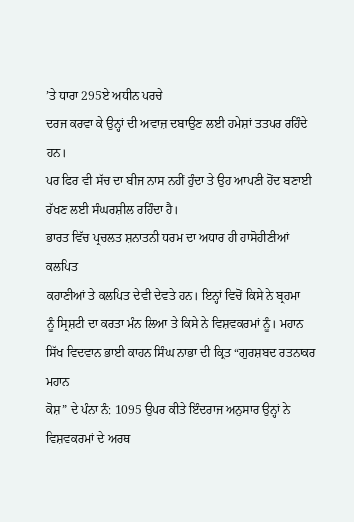’ਤੇ ਧਾਰਾ 295ਏ ਅਧੀਨ ਪਰਚੇ
ਦਰਜ ਕਰਵਾ ਕੇ ਉਨ੍ਹਾਂ ਦੀ ਅਵਾਜ਼ ਦਬਾਉਣ ਲਈ ਹਮੇਸ਼ਾਂ ਤਤਪਰ ਰਹਿੰਦੇ ਹਨ।
ਪਰ ਫਿਰ ਵੀ ਸੱਚ ਦਾ ਬੀਜ ਨਾਸ ਨਹੀਂ ਹੁੰਦਾ ਤੇ ਉਹ ਆਪਣੀ ਹੋਂਦ ਬਣਾਈ
ਰੱਖਣ ਲਈ ਸੰਘਰਸ਼ੀਲ ਰਹਿੰਦਾ ਹੈ।
ਭਾਰਤ ਵਿੱਚ ਪ੍ਰਚਲਤ ਸ਼ਨਾਤਨੀ ਧਰਮ ਦਾ ਅਧਾਰ ਹੀ ਹਾਸੋਹੀਣੀਆਂ ਕਲਪਿਤ
ਕਹਾਣੀਆਂ ਤੇ ਕਲਪਿਤ ਦੇਵੀ ਦੇਵਤੇ ਹਨ। ਇਨ੍ਹਾਂ ਵਿਚੋਂ ਕਿਸੇ ਨੇ ਬ੍ਰਹਮਾ
ਨੂੰ ਸ੍ਰਿਸ਼ਟੀ ਦਾ ਕਰਤਾ ਮੰਨ ਲਿਆ ਤੇ ਕਿਸੇ ਨੇ ਵਿਸ਼ਵਕਰਮਾਂ ਨੂੰ। ਮਹਾਨ
ਸਿੱਖ ਵਿਦਵਾਨ ਭਾਈ ਕਾਹਨ ਸਿੰਘ ਨਾਭਾ ਦੀ ਕ੍ਰਿਤ “ਗੁਰਸ਼ਬਦ ਰਤਨਾਕਰ ਮਹਾਨ
ਕੋਸ਼” ਦੇ ਪੰਨਾ ਨੰ: 1095 ਉਪਰ ਕੀਤੇ ਇੰਦਰਾਜ ਅਨੁਸਾਰ ਉਨ੍ਹਾਂ ਨੇ
ਵਿਸ਼ਵਕਰਮਾਂ ਦੇ ਅਰਥ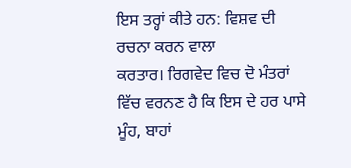ਇਸ ਤਰ੍ਹਾਂ ਕੀਤੇ ਹਨ: ਵਿਸ਼ਵ ਦੀ ਰਚਨਾ ਕਰਨ ਵਾਲਾ
ਕਰਤਾਰ। ਰਿਗਵੇਦ ਵਿਚ ਦੋ ਮੰਤਰਾਂ ਵਿੱਚ ਵਰਨਣ ਹੈ ਕਿ ਇਸ ਦੇ ਹਰ ਪਾਸੇ
ਮੂੰਹ, ਬਾਹਾਂ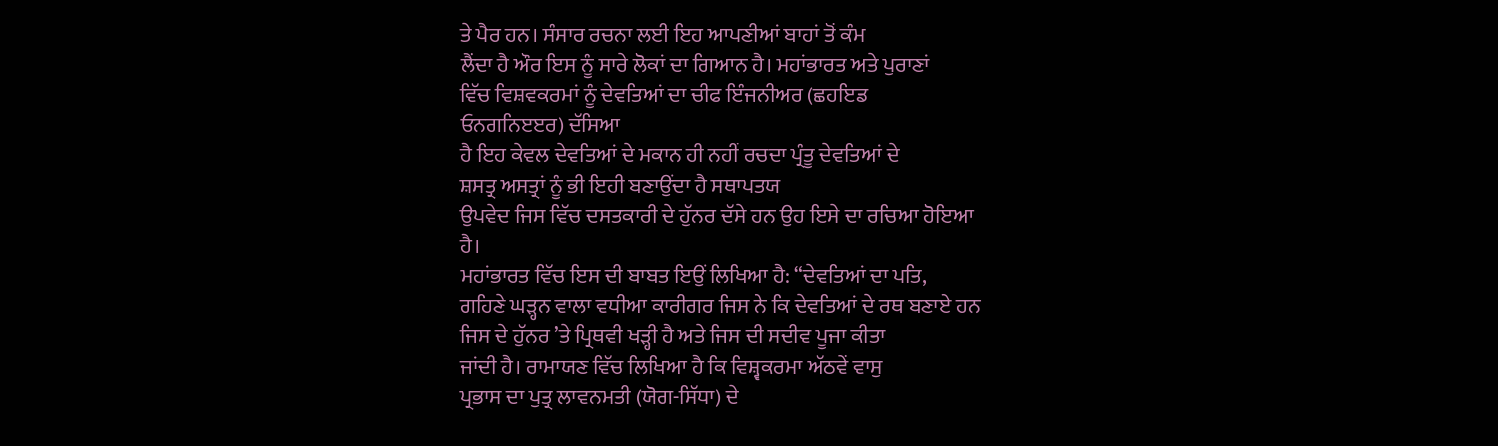ਤੇ ਪੈਰ ਹਨ। ਸੰਸਾਰ ਰਚਨਾ ਲਈ ਇਹ ਆਪਣੀਆਂ ਬਾਹਾਂ ਤੋਂ ਕੰਮ
ਲੈਂਦਾ ਹੈ ਔਰ ਇਸ ਨੂੰ ਸਾਰੇ ਲੋਕਾਂ ਦਾ ਗਿਆਨ ਹੈ। ਮਹਾਂਭਾਰਤ ਅਤੇ ਪੁਰਾਣਾਂ
ਵਿੱਚ ਵਿਸ਼ਵਕਰਮਾਂ ਨੂੰ ਦੇਵਤਿਆਂ ਦਾ ਚੀਫ ਇੰਜਨੀਅਰ (ਛਹਇਡ
ਓਨਗਨਿੲੲਰ) ਦੱਸਿਆ
ਹੈ ਇਹ ਕੇਵਲ ਦੇਵਤਿਆਂ ਦੇ ਮਕਾਨ ਹੀ ਨਹੀਂ ਰਚਦਾ ਪ੍ਰੰਤੂ ਦੇਵਤਿਆਂ ਦੇ
ਸ਼ਸਤ੍ਰ ਅਸਤ੍ਰਾਂ ਨੂੰ ਭੀ ਇਹੀ ਬਣਾਉਂਦਾ ਹੈ ਸਥਾਪਤਯ
ਉਪਵੇਦ ਜਿਸ ਵਿੱਚ ਦਸਤਕਾਰੀ ਦੇ ਹੁੱਨਰ ਦੱਸੇ ਹਨ ਉਹ ਇਸੇ ਦਾ ਰਚਿਆ ਹੋਇਆ
ਹੈ।
ਮਹਾਂਭਾਰਤ ਵਿੱਚ ਇਸ ਦੀ ਬਾਬਤ ਇਉਂ ਲਿਖਿਆ ਹੈ: “ਦੇਵਤਿਆਂ ਦਾ ਪਤਿ,
ਗਹਿਣੇ ਘੜ੍ਹਨ ਵਾਲਾ ਵਧੀਆ ਕਾਰੀਗਰ ਜਿਸ ਨੇ ਕਿ ਦੇਵਤਿਆਂ ਦੇ ਰਥ ਬਣਾਏ ਹਨ
ਜਿਸ ਦੇ ਹੁੱਨਰ ’ਤੇ ਪ੍ਰਿਥਵੀ ਖੜ੍ਹੀ ਹੈ ਅਤੇ ਜਿਸ ਦੀ ਸਦੀਵ ਪੂਜਾ ਕੀਤਾ
ਜਾਂਦੀ ਹੈ। ਰਾਮਾਯਣ ਵਿੱਚ ਲਿਖਿਆ ਹੈ ਕਿ ਵਿਸ਼੍ਵਕਰਮਾ ਅੱਠਵੇਂ ਵਾਸੁ
ਪ੍ਰਭਾਸ ਦਾ ਪੁਤ੍ਰ ਲਾਵਨਮਤੀ (ਯੋਗ-ਸਿੱਧਾ) ਦੇ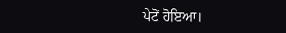ਪੇਟੋਂ ਹੋਇਆ।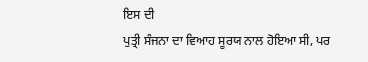ਇਸ ਦੀ
ਪੁਤ੍ਰੀ ਸੰਜਨਾ ਦਾ ਵਿਆਹ ਸੂਰਯ ਨਾਲ ਹੋਇਆ ਸੀ, ਪਰ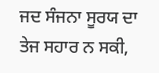ਜਦ ਸੰਜਨਾ ਸੂਰਯ ਦਾ
ਤੇਜ ਸਹਾਰ ਨ ਸਕੀ,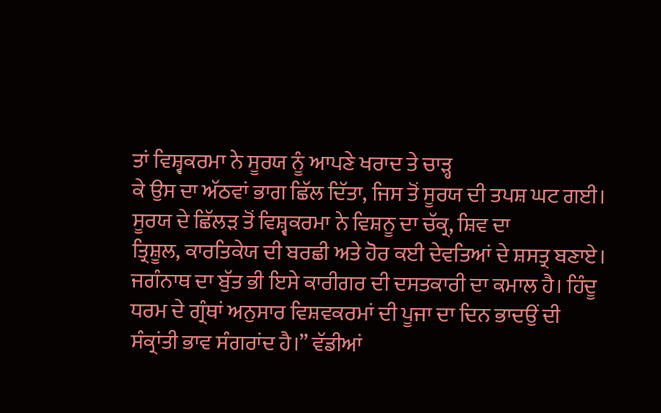ਤਾਂ ਵਿਸ਼੍ਵਕਰਮਾ ਨੇ ਸੂਰਯ ਨੂੰ ਆਪਣੇ ਖਰਾਦ ਤੇ ਚਾੜ੍ਹ
ਕੇ ਉਸ ਦਾ ਅੱਠਵਾਂ ਭਾਗ ਛਿੱਲ ਦਿੱਤਾ, ਜਿਸ ਤੋਂ ਸੂਰਯ ਦੀ ਤਪਸ਼ ਘਟ ਗਈ।
ਸੂਰਯ ਦੇ ਛਿੱਲੜ ਤੋਂ ਵਿਸ਼੍ਵਕਰਮਾ ਨੇ ਵਿਸ਼ਨੂ ਦਾ ਚੱਕ੍ਰ, ਸ਼ਿਵ ਦਾ
ਤ੍ਰਿਸ਼ੂਲ, ਕਾਰਤਿਕੇਯ ਦੀ ਬਰਛੀ ਅਤੇ ਹੋਰ ਕਈ ਦੇਵਤਿਆਂ ਦੇ ਸ਼ਸਤ੍ਰ ਬਣਾਏ।
ਜਗੰਨਾਥ ਦਾ ਬੁੱਤ ਭੀ ਇਸੇ ਕਾਰੀਗਰ ਦੀ ਦਸਤਕਾਰੀ ਦਾ ਕਮਾਲ ਹੈ। ਹਿੰਦੂ
ਧਰਮ ਦੇ ਗ੍ਰੰਥਾਂ ਅਨੁਸਾਰ ਵਿਸ਼ਵਕਰਮਾਂ ਦੀ ਪੂਜਾ ਦਾ ਦਿਨ ਭਾਦਉਂ ਦੀ
ਸੰਕ੍ਰਾਂਤੀ ਭਾਵ ਸੰਗਰਾਂਦ ਹੈ।” ਵੱਡੀਆਂ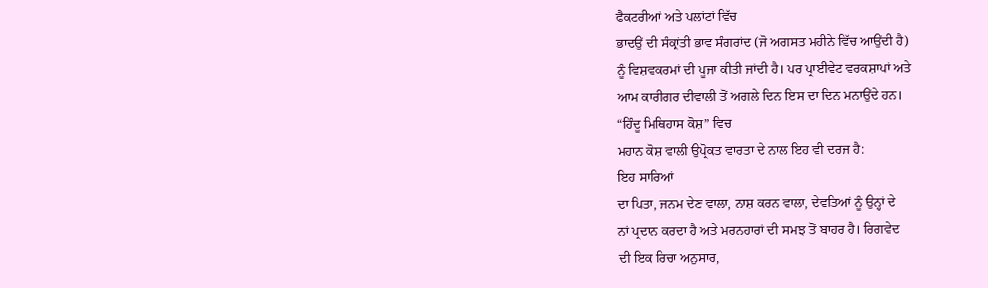ਫੈਕਟਰੀਆਂ ਅਤੇ ਪਲਾਂਟਾਂ ਵਿੱਚ
ਭਾਦਉਂ ਦੀ ਸੰਕ੍ਰਾਂਤੀ ਭਾਵ ਸੰਗਰਾਂਦ (ਜੋ ਅਗਸਤ ਮਹੀਨੇ ਵਿੱਚ ਆਉਂਦੀ ਹੈ)
ਨੂੰ ਵਿਸ਼ਵਕਰਮਾਂ ਦੀ ਪੂਜਾ ਕੀਤੀ ਜਾਂਦੀ ਹੈ। ਪਰ ਪ੍ਰਾਈਵੇਟ ਵਰਕਸ਼ਾਪਾਂ ਅਤੇ
ਆਮ ਕਾਰੀਗਰ ਦੀਵਾਲੀ ਤੋਂ ਅਗਲੇ ਦਿਨ ਇਸ ਦਾ ਦਿਨ ਮਨਾਉਂਦੇ ਹਨ।
“ਹਿੰਦੂ ਮਿਥਿਹਾਸ ਕੋਸ਼” ਵਿਚ
ਮਹਾਨ ਕੋਸ਼ ਵਾਲੀ ਉਪ੍ਰੋਕਤ ਵਾਰਤਾ ਦੇ ਨਾਲ ਇਹ ਵੀ ਦਰਜ ਹੈ:
ਇਹ ਸਾਰਿਆਂ
ਦਾ ਪਿਤਾ, ਜਨਮ ਦੇਣ ਵਾਲਾ, ਨਾਸ਼ ਕਰਨ ਵਾਲਾ, ਦੇਵਤਿਆਂ ਨੂੰ ਉਨ੍ਹਾਂ ਦੇ
ਨਾਂ ਪ੍ਰਦਾਨ ਕਰਦਾ ਹੈ ਅਤੇ ਮਰਨਹਾਰਾਂ ਦੀ ਸਮਝ ਤੋਂ ਬਾਹਰ ਹੈ। ਰਿਗਵੇਦ
ਦੀ ਇਕ ਰਿਚਾ ਅਨੁਸਾਰ,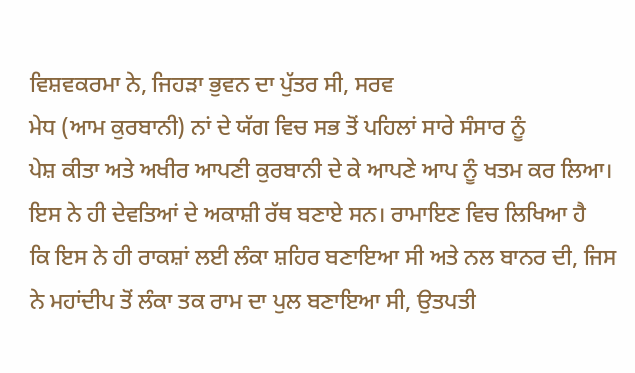ਵਿਸ਼ਵਕਰਮਾ ਨੇ, ਜਿਹੜਾ ਭੁਵਨ ਦਾ ਪੁੱਤਰ ਸੀ, ਸਰਵ
ਮੇਧ (ਆਮ ਕੁਰਬਾਨੀ) ਨਾਂ ਦੇ ਯੱਗ ਵਿਚ ਸਭ ਤੋਂ ਪਹਿਲਾਂ ਸਾਰੇ ਸੰਸਾਰ ਨੂੰ
ਪੇਸ਼ ਕੀਤਾ ਅਤੇ ਅਖੀਰ ਆਪਣੀ ਕੁਰਬਾਨੀ ਦੇ ਕੇ ਆਪਣੇ ਆਪ ਨੂੰ ਖਤਮ ਕਰ ਲਿਆ।
ਇਸ ਨੇ ਹੀ ਦੇਵਤਿਆਂ ਦੇ ਅਕਾਸ਼ੀ ਰੱਥ ਬਣਾਏ ਸਨ। ਰਾਮਾਇਣ ਵਿਚ ਲਿਖਿਆ ਹੈ
ਕਿ ਇਸ ਨੇ ਹੀ ਰਾਕਸ਼ਾਂ ਲਈ ਲੰਕਾ ਸ਼ਹਿਰ ਬਣਾਇਆ ਸੀ ਅਤੇ ਨਲ ਬਾਨਰ ਦੀ, ਜਿਸ
ਨੇ ਮਹਾਂਦੀਪ ਤੋਂ ਲੰਕਾ ਤਕ ਰਾਮ ਦਾ ਪੁਲ ਬਣਾਇਆ ਸੀ, ਉਤਪਤੀ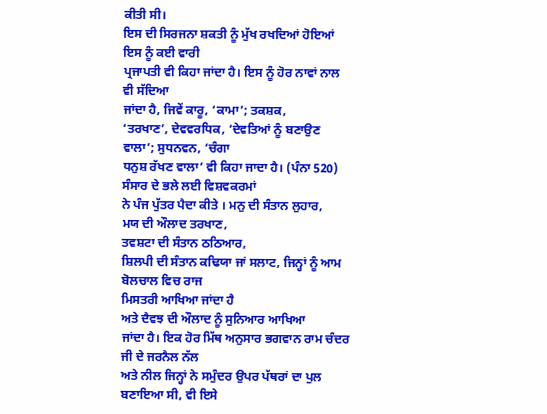ਕੀਤੀ ਸੀ।
ਇਸ ਦੀ ਸਿਰਜਨਾ ਸ਼ਕਤੀ ਨੂੰ ਮੁੱਖ ਰਖਦਿਆਂ ਹੋਇਆਂ ਇਸ ਨੂੰ ਕਈ ਵਾਰੀ
ਪ੍ਰਜਾਪਤੀ ਵੀ ਕਿਹਾ ਜਾਂਦਾ ਹੈ। ਇਸ ਨੂੰ ਹੋਰ ਨਾਵਾਂ ਨਾਲ ਵੀ ਸੱਦਿਆ
ਜਾਂਦਾ ਹੈ, ਜਿਵੇਂ ਕਾਰੂ, ‘ਕਾਮਾ’; ਤਕਸ਼ਕ,
‘ਤਰਖਾਣ’, ਦੇਵਵਰਧਿਕ, ‘ਦੇਵਤਿਆਂ ਨੂੰ ਬਣਾਉਣ ਵਾਲਾ’; ਸੁਧਨਵਨ, ‘ਚੰਗਾ
ਧਨੁਸ਼ ਰੱਖਣ ਵਾਲਾ’ ਵੀ ਕਿਹਾ ਜਾਦਾ ਹੈ। (ਪੰਨਾ 520)
ਸੰਸਾਰ ਦੇ ਭਲੇ ਲਈ ਵਿਸ਼ਵਕਰਮਾਂ
ਨੇ ਪੰਜ ਪੁੱਤਰ ਪੈਦਾ ਕੀਤੇ । ਮਨੁ ਦੀ ਸੰਤਾਨ ਲੁਹਾਰ,
ਮਯ ਦੀ ਔਲਾਦ ਤਰਖਾਣ,
ਤਵਸ਼ਟਾ ਦੀ ਸੰਤਾਨ ਠਠਿਆਰ,
ਸ਼ਿਲਪੀ ਦੀ ਸੰਤਾਨ ਕਢਿਯਾ ਜਾਂ ਸਲਾਟ, ਜਿਨ੍ਹਾਂ ਨੂੰ ਆਮ ਬੋਲਚਾਲ ਵਿਚ ਰਾਜ
ਮਿਸਤਰੀ ਆਖਿਆ ਜਾਂਦਾ ਹੈ
ਅਤੇ ਦੈਵਝ ਦੀ ਔਲਾਦ ਨੂੰ ਸੁਨਿਆਰ ਆਖਿਆ
ਜਾਂਦਾ ਹੈ। ਇਕ ਹੋਰ ਮਿੱਥ ਅਨੁਸਾਰ ਭਗਵਾਨ ਰਾਮ ਚੰਦਰ ਜੀ ਦੇ ਜਰਨੈਲ ਨੱਲ
ਅਤੇ ਨੀਲ ਜਿਨ੍ਹਾਂ ਨੇ ਸਮੁੰਦਰ ਉਪਰ ਪੱਥਰਾਂ ਦਾ ਪੁਲ ਬਣਾਇਆ ਸੀ, ਵੀ ਇਸੇ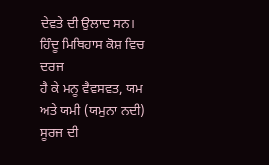ਦੇਵਤੇ ਦੀ ਉਲਾਦ ਸਨ।
ਹਿੰਦੂ ਮਿਥਿਹਾਸ ਕੋਸ਼ ਵਿਚ ਦਰਜ
ਹੈ ਕੇ ਮਨੂ ਵੈਵਸਵਤ, ਯਮ ਅਤੇ ਯਮੀ (ਯਮੁਨਾ ਨਦੀ) ਸੂਰਜ ਦੀ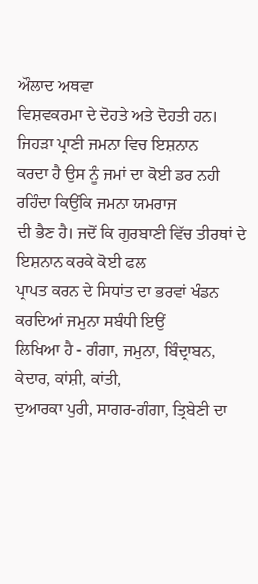ਔਲਾਦ ਅਥਵਾ
ਵਿਸ਼ਵਕਰਮਾ ਦੇ ਦੋਹਤੇ ਅਤੇ ਦੋਹਤੀ ਹਨ। ਜਿਹੜਾ ਪ੍ਰਾਣੀ ਜਮਨਾ ਵਿਚ ਇਸ਼ਨਾਨ
ਕਰਦਾ ਹੈ ਉਸ ਨੂੰ ਜਮਾਂ ਦਾ ਕੋਈ ਡਰ ਨਹੀ ਰਹਿੰਦਾ ਕਿਉਂਕਿ ਜਮਨਾ ਯਮਰਾਜ
ਦੀ ਭੈਣ ਹੈ। ਜਦੋਂ ਕਿ ਗੁਰਬਾਣੀ ਵਿੱਚ ਤੀਰਥਾਂ ਦੇ ਇਸ਼ਨਾਨ ਕਰਕੇ ਕੋਈ ਫਲ
ਪ੍ਰਾਪਤ ਕਰਨ ਦੇ ਸਿਧਾਂਤ ਦਾ ਭਰਵਾਂ ਖੰਡਨ ਕਰਦਿਆਂ ਜਮੁਨਾ ਸਬੰਧੀ ਇਉਂ
ਲਿਖਿਆ ਹੈ - ਗੰਗਾ, ਜਮੁਨਾ, ਬਿੰਦ੍ਰਾਬਨ, ਕੇਦਾਰ, ਕਾਂਸ਼ੀ, ਕਾਂਤੀ,
ਦੁਆਰਕਾ ਪੁਰੀ, ਸਾਗਰ-ਗੰਗਾ, ਤ੍ਰਿਬੇਣੀ ਦਾ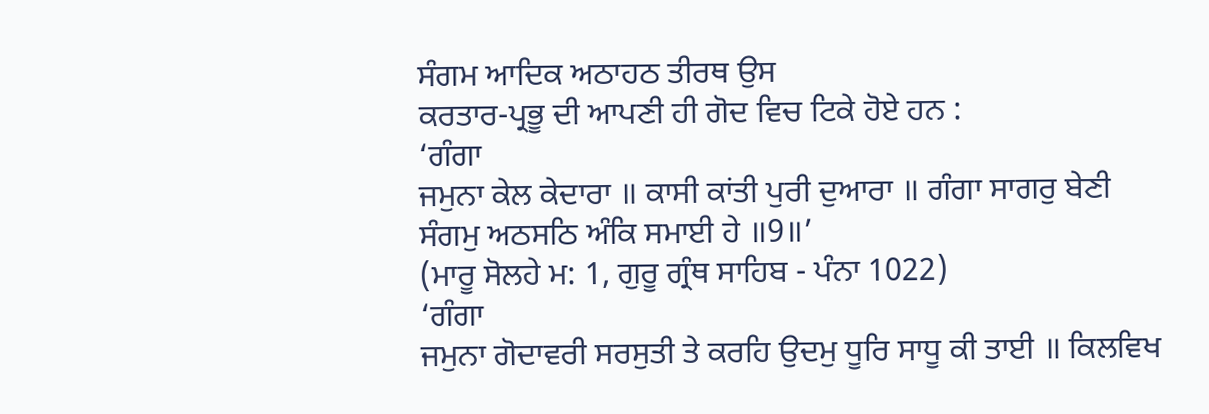ਸੰਗਮ ਆਦਿਕ ਅਠਾਹਠ ਤੀਰਥ ਉਸ
ਕਰਤਾਰ-ਪ੍ਰਭੂ ਦੀ ਆਪਣੀ ਹੀ ਗੋਦ ਵਿਚ ਟਿਕੇ ਹੋਏ ਹਨ :
‘ਗੰਗਾ
ਜਮੁਨਾ ਕੇਲ ਕੇਦਾਰਾ ॥ ਕਾਸੀ ਕਾਂਤੀ ਪੁਰੀ ਦੁਆਰਾ ॥ ਗੰਗਾ ਸਾਗਰੁ ਬੇਣੀ
ਸੰਗਮੁ ਅਠਸਠਿ ਅੰਕਿ ਸਮਾਈ ਹੇ ॥9॥’
(ਮਾਰੂ ਸੋਲਹੇ ਮ: 1, ਗੁਰੂ ਗ੍ਰੰਥ ਸਾਹਿਬ - ਪੰਨਾ 1022)
‘ਗੰਗਾ
ਜਮੁਨਾ ਗੋਦਾਵਰੀ ਸਰਸੁਤੀ ਤੇ ਕਰਹਿ ਉਦਮੁ ਧੂਰਿ ਸਾਧੂ ਕੀ ਤਾਈ ॥ ਕਿਲਵਿਖ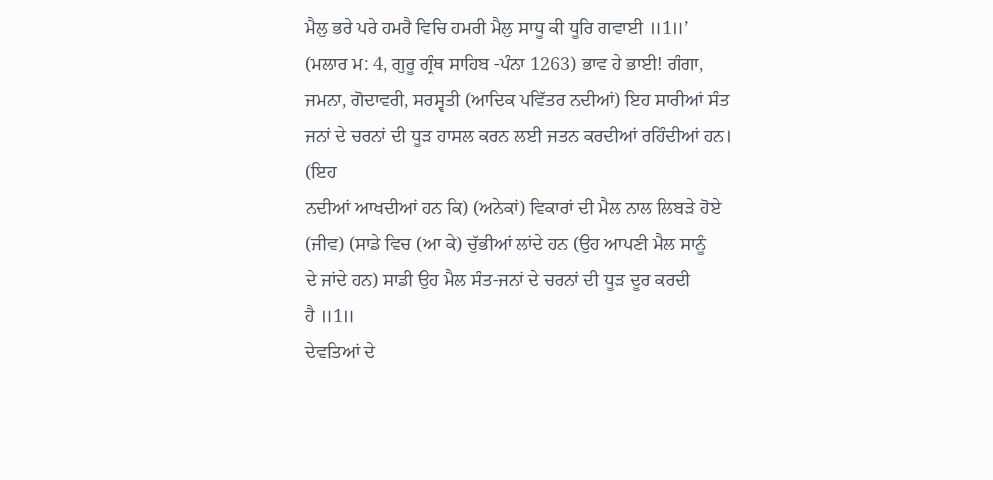ਮੈਲੁ ਭਰੇ ਪਰੇ ਹਮਰੈ ਵਿਚਿ ਹਮਰੀ ਮੈਲੁ ਸਾਧੂ ਕੀ ਧੂਰਿ ਗਵਾਈ ॥1॥’
(ਮਲਾਰ ਮ: 4, ਗੁਰੂ ਗ੍ਰੰਥ ਸਾਹਿਬ -ਪੰਨਾ 1263) ਭਾਵ ਹੇ ਭਾਈ! ਗੰਗਾ,
ਜਮਨਾ, ਗੋਦਾਵਰੀ, ਸਰਸ੍ਵਤੀ (ਆਦਿਕ ਪਵਿੱਤਰ ਨਦੀਆਂ) ਇਹ ਸਾਰੀਆਂ ਸੰਤ
ਜਨਾਂ ਦੇ ਚਰਨਾਂ ਦੀ ਧੂੜ ਹਾਸਲ ਕਰਨ ਲਈ ਜਤਨ ਕਰਦੀਆਂ ਰਹਿੰਦੀਆਂ ਹਨ। (ਇਹ
ਨਦੀਆਂ ਆਖਦੀਆਂ ਹਨ ਕਿ) (ਅਨੇਕਾਂ) ਵਿਕਾਰਾਂ ਦੀ ਮੈਲ ਨਾਲ ਲਿਬੜੇ ਹੋਏ
(ਜੀਵ) (ਸਾਡੇ ਵਿਚ (ਆ ਕੇ) ਚੁੱਭੀਆਂ ਲਾਂਦੇ ਹਨ (ਉਹ ਆਪਣੀ ਮੈਲ ਸਾਨੂੰ
ਦੇ ਜਾਂਦੇ ਹਨ) ਸਾਡੀ ਉਹ ਮੈਲ ਸੰਤ-ਜਨਾਂ ਦੇ ਚਰਨਾਂ ਦੀ ਧੂੜ ਦੂਰ ਕਰਦੀ
ਹੈ ॥1॥
ਦੇਵਤਿਆਂ ਦੇ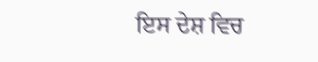ਇਸ ਦੇਸ਼ ਵਿਚ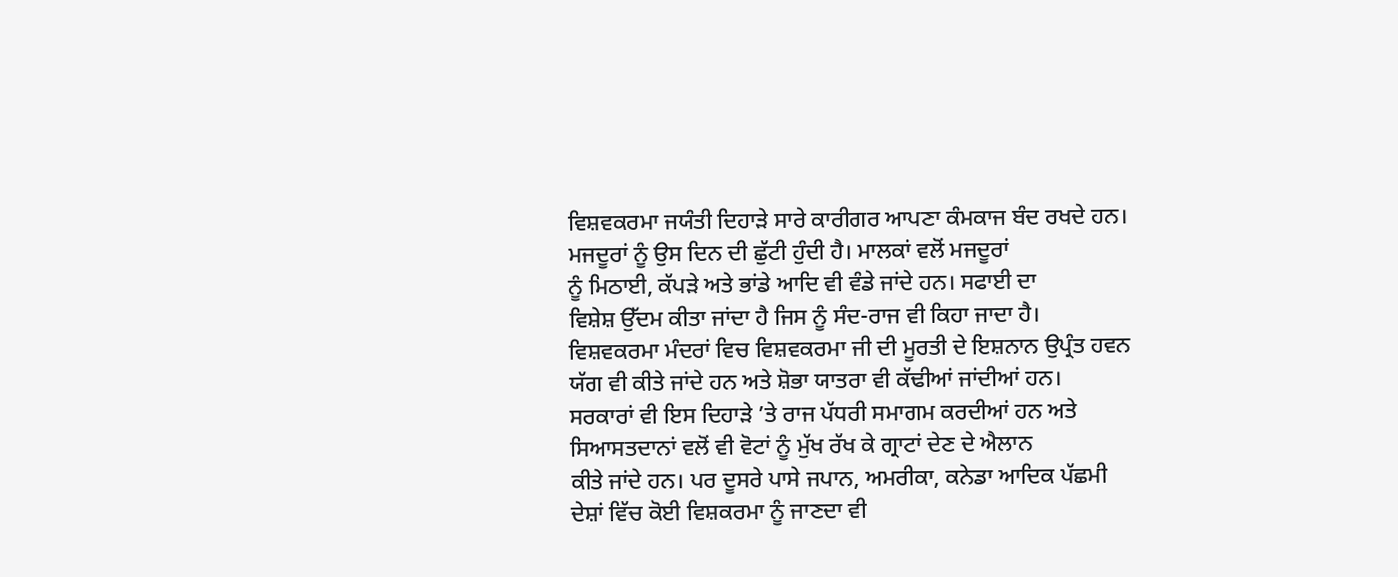ਵਿਸ਼ਵਕਰਮਾ ਜਯੰਤੀ ਦਿਹਾੜੇ ਸਾਰੇ ਕਾਰੀਗਰ ਆਪਣਾ ਕੰਮਕਾਜ ਬੰਦ ਰਖਦੇ ਹਨ।
ਮਜਦੂਰਾਂ ਨੂੰ ਉਸ ਦਿਨ ਦੀ ਛੁੱਟੀ ਹੁੰਦੀ ਹੈ। ਮਾਲਕਾਂ ਵਲੋਂ ਮਜਦੂਰਾਂ
ਨੂੰ ਮਿਠਾਈ, ਕੱਪੜੇ ਅਤੇ ਭਾਂਡੇ ਆਦਿ ਵੀ ਵੰਡੇ ਜਾਂਦੇ ਹਨ। ਸਫਾਈ ਦਾ
ਵਿਸ਼ੇਸ਼ ਉੱਦਮ ਕੀਤਾ ਜਾਂਦਾ ਹੈ ਜਿਸ ਨੂੰ ਸੰਦ-ਰਾਜ ਵੀ ਕਿਹਾ ਜਾਦਾ ਹੈ।
ਵਿਸ਼ਵਕਰਮਾ ਮੰਦਰਾਂ ਵਿਚ ਵਿਸ਼ਵਕਰਮਾ ਜੀ ਦੀ ਮੂਰਤੀ ਦੇ ਇਸ਼ਨਾਨ ਉਪ੍ਰੰਤ ਹਵਨ
ਯੱਗ ਵੀ ਕੀਤੇ ਜਾਂਦੇ ਹਨ ਅਤੇ ਸ਼ੋਭਾ ਯਾਤਰਾ ਵੀ ਕੱਢੀਆਂ ਜਾਂਦੀਆਂ ਹਨ।
ਸਰਕਾਰਾਂ ਵੀ ਇਸ ਦਿਹਾੜੇ ’ਤੇ ਰਾਜ ਪੱਧਰੀ ਸਮਾਗਮ ਕਰਦੀਆਂ ਹਨ ਅਤੇ
ਸਿਆਸਤਦਾਨਾਂ ਵਲੋਂ ਵੀ ਵੋਟਾਂ ਨੂੰ ਮੁੱਖ ਰੱਖ ਕੇ ਗ੍ਰਾਟਾਂ ਦੇਣ ਦੇ ਐਲਾਨ
ਕੀਤੇ ਜਾਂਦੇ ਹਨ। ਪਰ ਦੂਸਰੇ ਪਾਸੇ ਜਪਾਨ, ਅਮਰੀਕਾ, ਕਨੇਡਾ ਆਦਿਕ ਪੱਛਮੀ
ਦੇਸ਼ਾਂ ਵਿੱਚ ਕੋਈ ਵਿਸ਼ਕਰਮਾ ਨੂੰ ਜਾਣਦਾ ਵੀ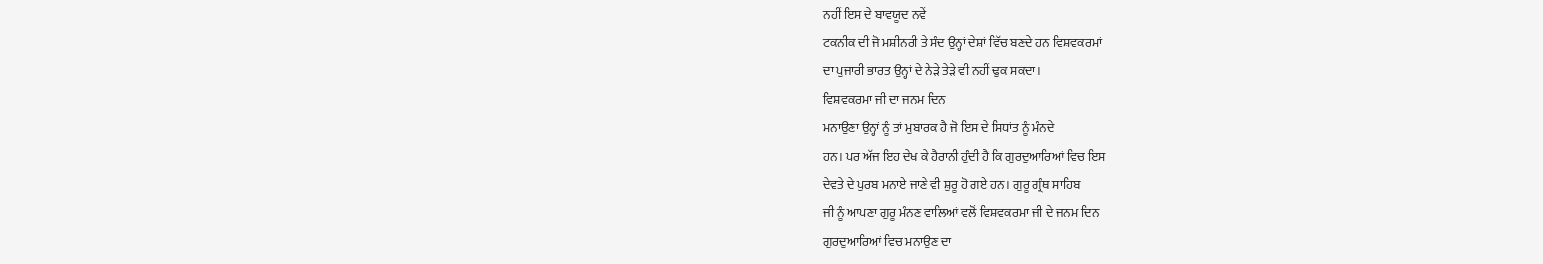ਨਹੀਂ ਇਸ ਦੇ ਬਾਵਯੂਦ ਨਵੇਂ
ਟਕਨੀਕ ਦੀ ਜੋ ਮਸ਼ੀਨਰੀ ਤੇ ਸੰਦ ਉਨ੍ਹਾਂ ਦੇਸ਼ਾਂ ਵਿੱਚ ਬਣਦੇ ਹਨ ਵਿਸ਼ਵਕਰਮਾਂ
ਦਾ ਪੁਜਾਰੀ ਭਾਰਤ ਉਨ੍ਹਾਂ ਦੇ ਨੇੜੇ ਤੇੜੇ ਵੀ ਨਹੀਂ ਢੁਕ ਸਕਦਾ।
ਵਿਸ਼ਵਕਰਮਾ ਜੀ ਦਾ ਜਨਮ ਦਿਨ
ਮਨਾਉਣਾ ਉਨ੍ਹਾਂ ਨੂੰ ਤਾਂ ਮੁਬਾਰਕ ਹੈ ਜੋ ਇਸ ਦੇ ਸਿਧਾਂਤ ਨੂੰ ਮੰਨਦੇ
ਹਨ। ਪਰ ਅੱਜ ਇਹ ਦੇਖ ਕੇ ਹੈਰਾਨੀ ਹੁੰਦੀ ਹੈ ਕਿ ਗੁਰਦੁਆਰਿਆਂ ਵਿਚ ਇਸ
ਦੇਵਤੇ ਦੇ ਪੁਰਬ ਮਨਾਏ ਜਾਣੇ ਵੀ ਸ਼ੁਰੂ ਹੋ ਗਏ ਹਨ। ਗੁਰੂ ਗ੍ਰੰਥ ਸਾਹਿਬ
ਜੀ ਨੂੰ ਆਪਣਾ ਗੁਰੂ ਮੰਨਣ ਵਾਲਿਆਂ ਵਲੋਂ ਵਿਸ਼ਵਕਰਮਾ ਜੀ ਦੇ ਜਨਮ ਦਿਨ
ਗੁਰਦੁਆਰਿਆਂ ਵਿਚ ਮਨਾਉਣ ਦਾ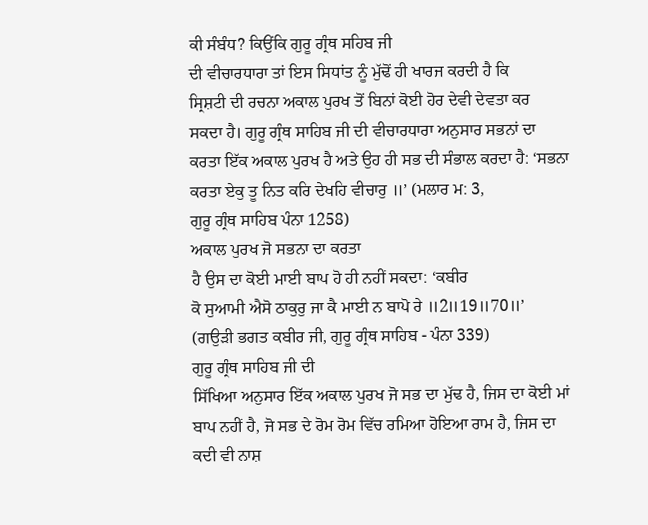ਕੀ ਸੰਬੰਧ? ਕਿਉਂਕਿ ਗੁਰੂ ਗ੍ਰੰਥ ਸਹਿਬ ਜੀ
ਦੀ ਵੀਚਾਰਧਾਰਾ ਤਾਂ ਇਸ ਸਿਧਾਂਤ ਨੂੰ ਮੁੱਢੋਂ ਹੀ ਖਾਰਜ ਕਰਦੀ ਹੈ ਕਿ
ਸ੍ਰਿਸ਼ਟੀ ਦੀ ਰਚਨਾ ਅਕਾਲ ਪੁਰਖ ਤੋਂ ਬਿਨਾਂ ਕੋਈ ਹੋਰ ਦੇਵੀ ਦੇਵਤਾ ਕਰ
ਸਕਦਾ ਹੈ। ਗੁਰੂ ਗ੍ਰੰਥ ਸਾਹਿਬ ਜੀ ਦੀ ਵੀਚਾਰਧਾਰਾ ਅਨੁਸਾਰ ਸਭਨਾਂ ਦਾ
ਕਰਤਾ ਇੱਕ ਅਕਾਲ ਪੁਰਖ ਹੈ ਅਤੇ ਉਹ ਹੀ ਸਭ ਦੀ ਸੰਭਾਲ ਕਰਦਾ ਹੈ: ‘ਸਭਨਾ
ਕਰਤਾ ਏਕੁ ਤੂ ਨਿਤ ਕਰਿ ਦੇਖਹਿ ਵੀਚਾਰੁ ॥’ (ਮਲਾਰ ਮ: 3,
ਗੁਰੂ ਗ੍ਰੰਥ ਸਾਹਿਬ ਪੰਨਾ 1258)
ਅਕਾਲ ਪੁਰਖ ਜੋ ਸਭਨਾ ਦਾ ਕਰਤਾ
ਹੈ ਉਸ ਦਾ ਕੋਈ ਮਾਈ ਬਾਪ ਹੋ ਹੀ ਨਹੀਂ ਸਕਦਾ: ‘ਕਬੀਰ
ਕੋ ਸੁਆਮੀ ਐਸੋ ਠਾਕੁਰੁ ਜਾ ਕੈ ਮਾਈ ਨ ਬਾਪੋ ਰੇ ॥2॥19॥70॥’
(ਗਉੜੀ ਭਗਤ ਕਬੀਰ ਜੀ, ਗੁਰੂ ਗ੍ਰੰਥ ਸਾਹਿਬ - ਪੰਨਾ 339)
ਗੁਰੂ ਗ੍ਰੰਥ ਸਾਹਿਬ ਜੀ ਦੀ
ਸਿੱਖਿਆ ਅਨੁਸਾਰ ਇੱਕ ਅਕਾਲ ਪੁਰਖ ਜੋ ਸਭ ਦਾ ਮੁੱਢ ਹੈ, ਜਿਸ ਦਾ ਕੋਈ ਮਾਂ
ਬਾਪ ਨਹੀਂ ਹੈ, ਜੋ ਸਭ ਦੇ ਰੋਮ ਰੋਮ ਵਿੱਚ ਰਮਿਆ ਹੋਇਆ ਰਾਮ ਹੈ, ਜਿਸ ਦਾ
ਕਦੀ ਵੀ ਨਾਸ਼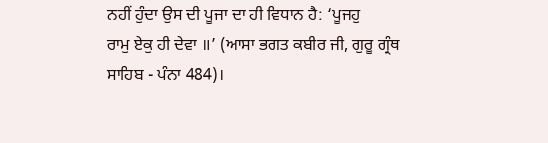ਨਹੀਂ ਹੁੰਦਾ ਉਸ ਦੀ ਪੂਜਾ ਦਾ ਹੀ ਵਿਧਾਨ ਹੈ: ‘ਪੂਜਹੁ
ਰਾਮੁ ਏਕੁ ਹੀ ਦੇਵਾ ॥’ (ਆਸਾ ਭਗਤ ਕਬੀਰ ਜੀ, ਗੁਰੂ ਗ੍ਰੰਥ
ਸਾਹਿਬ - ਪੰਨਾ 484)।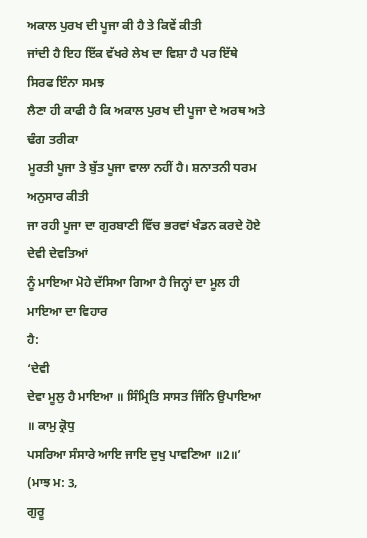ਅਕਾਲ ਪੁਰਖ ਦੀ ਪੂਜਾ ਕੀ ਹੈ ਤੇ ਕਿਵੇਂ ਕੀਤੀ
ਜਾਂਦੀ ਹੈ ਇਹ ਇੱਕ ਵੱਖਰੇ ਲੇਖ ਦਾ ਵਿਸ਼ਾ ਹੈ ਪਰ ਇੱਥੇ ਸਿਰਫ ਇੰਨਾ ਸਮਝ
ਲੈਣਾ ਹੀ ਕਾਫੀ ਹੈ ਕਿ ਅਕਾਲ ਪੁਰਖ ਦੀ ਪੂਜਾ ਦੇ ਅਰਥ ਅਤੇ ਢੰਗ ਤਰੀਕਾ
ਮੂਰਤੀ ਪੂਜਾ ਤੇ ਬੁੱਤ ਪੂਜਾ ਵਾਲਾ ਨਹੀਂ ਹੈ। ਸ਼ਨਾਤਨੀ ਧਰਮ ਅਨੁਸਾਰ ਕੀਤੀ
ਜਾ ਰਹੀ ਪੂਜਾ ਦਾ ਗੁਰਬਾਣੀ ਵਿੱਚ ਭਰਵਾਂ ਖੰਡਨ ਕਰਦੇ ਹੋਏ ਦੇਵੀ ਦੇਵਤਿਆਂ
ਨੂੰ ਮਾਇਆ ਮੋਹੇ ਦੱਸਿਆ ਗਿਆ ਹੈ ਜਿਨ੍ਹਾਂ ਦਾ ਮੂਲ ਹੀ ਮਾਇਆ ਦਾ ਵਿਹਾਰ
ਹੈ:
‘ਦੇਵੀ
ਦੇਵਾ ਮੂਲੁ ਹੈ ਮਾਇਆ ॥ ਸਿੰਮ੍ਰਿਤਿ ਸਾਸਤ ਜਿੰਨਿ ਉਪਾਇਆ ॥ ਕਾਮੁ ਕ੍ਰੋਧੁ
ਪਸਰਿਆ ਸੰਸਾਰੇ ਆਇ ਜਾਇ ਦੁਖੁ ਪਾਵਣਿਆ ॥2॥’ (ਮਾਝ ਮ: 3,
ਗੁਰੂ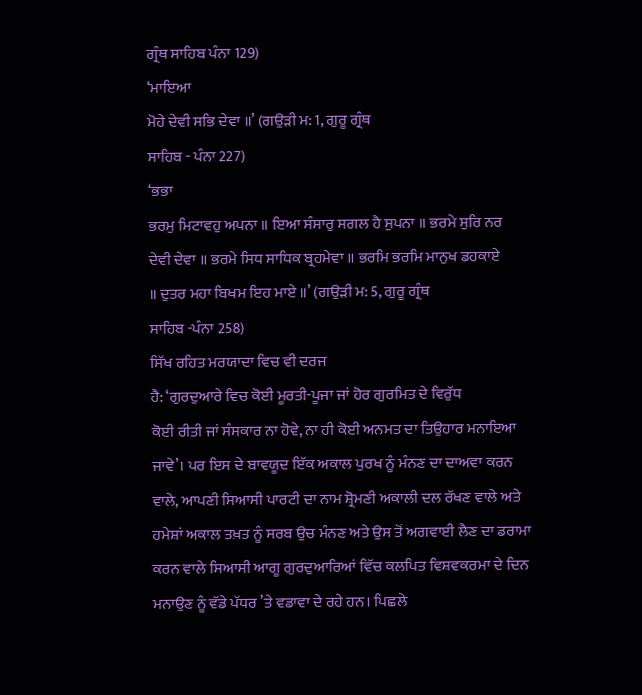ਗ੍ਰੰਥ ਸਾਹਿਬ ਪੰਨਾ 129)
‘ਮਾਇਆ
ਮੋਹੇ ਦੇਵੀ ਸਭਿ ਦੇਵਾ ॥’ (ਗਉੜੀ ਮ: 1, ਗੁਰੂ ਗ੍ਰੰਥ
ਸਾਹਿਬ - ਪੰਨਾ 227)
‘ਭਭਾ
ਭਰਮੁ ਮਿਟਾਵਹੁ ਅਪਨਾ ॥ ਇਆ ਸੰਸਾਰੁ ਸਗਲ ਹੈ ਸੁਪਨਾ ॥ ਭਰਮੇ ਸੁਰਿ ਨਰ
ਦੇਵੀ ਦੇਵਾ ॥ ਭਰਮੇ ਸਿਧ ਸਾਧਿਕ ਬ੍ਰਹਮੇਵਾ ॥ ਭਰਮਿ ਭਰਮਿ ਮਾਨੁਖ ਡਹਕਾਏ
॥ ਦੁਤਰ ਮਹਾ ਬਿਖਮ ਇਹ ਮਾਏ ॥’ (ਗਉੜੀ ਮ: 5, ਗੁਰੂ ਗ੍ਰੰਥ
ਸਾਹਿਬ -ਪੰਨਾ 258)
ਸਿੱਖ ਰਹਿਤ ਮਰਯਾਦਾ ਵਿਚ ਵੀ ਦਰਜ
ਹੈ: ‘ਗੁਰਦੁਆਰੇ ਵਿਚ ਕੋਈ ਮੂਰਤੀ-ਪੂਜਾ ਜਾਂ ਹੋਰ ਗੁਰਮਿਤ ਦੇ ਵਿਰੁੱਧ
ਕੋਈ ਰੀਤੀ ਜਾਂ ਸੰਸਕਾਰ ਨਾ ਹੋਵੇ, ਨਾ ਹੀ ਕੋਈ ਅਨਮਤ ਦਾ ਤਿਉਹਾਰ ਮਨਾਇਆ
ਜਾਵੇ’। ਪਰ ਇਸ ਦੇ ਬਾਵਯੂਦ ਇੱਕ ਅਕਾਲ ਪੁਰਖ ਨੂੰ ਮੰਨਣ ਦਾ ਦਾਅਵਾ ਕਰਨ
ਵਾਲੇ, ਆਪਣੀ ਸਿਆਸੀ ਪਾਰਟੀ ਦਾ ਨਾਮ ਸ਼੍ਰੋਮਣੀ ਅਕਾਲੀ ਦਲ ਰੱਖਣ ਵਾਲੇ ਅਤੇ
ਹਮੇਸ਼ਾਂ ਅਕਾਲ ਤਖ਼ਤ ਨੂੰ ਸਰਬ ਉਚ ਮੰਨਣ ਅਤੇ ਉਸ ਤੋਂ ਅਗਵਾਈ ਲੈਣ ਦਾ ਡਰਾਮਾ
ਕਰਨ ਵਾਲੇ ਸਿਆਸੀ ਆਗੂ ਗੁਰਦੁਆਰਿਆਂ ਵਿੱਚ ਕਲਪਿਤ ਵਿਸ਼ਵਕਰਮਾ ਦੇ ਦਿਨ
ਮਨਾਉਣ ਨੂੰ ਵੱਡੇ ਪੱਧਰ ’ਤੇ ਵਡਾਵਾ ਦੇ ਰਹੇ ਹਨ। ਪਿਛਲੇ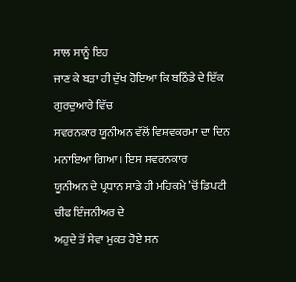ਸਾਲ ਸਾਨੂੰ ਇਹ
ਜਾਣ ਕੇ ਬੜਾ ਹੀ ਦੁੱਖ ਹੋਇਆ ਕਿ ਬਠਿੰਡੇ ਦੇ ਇੱਕ ਗੁਰਦੁਆਰੇ ਵਿੱਚ
ਸਵਰਨਕਾਰ ਯੂਨੀਅਨ ਵੱਲੋਂ ਵਿਸ਼ਵਕਰਮਾ ਦਾ ਦਿਨ ਮਨਾਇਆ ਗਿਆ। ਇਸ ਸਵਰਨਕਾਰ
ਯੂਨੀਅਨ ਦੇ ਪ੍ਰਧਾਨ ਸਾਡੇ ਹੀ ਮਹਿਕਮੇ ’ਚੋਂ ਡਿਪਟੀ ਚੀਫ ਇੰਜਨੀਅਰ ਦੇ
ਅਹੁਦੇ ਤੋਂ ਸੇਵਾ ਮੁਕਤ ਹੋਏ ਸਨ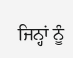ਜਿਨ੍ਹਾਂ ਨੂੰ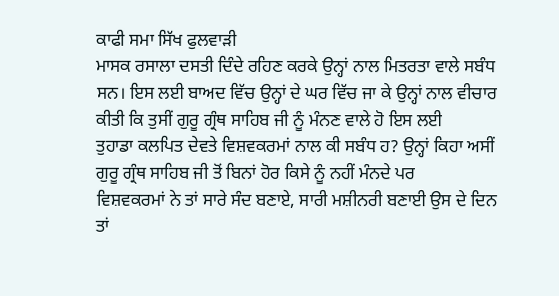ਕਾਫੀ ਸਮਾ ਸਿੱਖ ਫੁਲਵਾੜੀ
ਮਾਸਕ ਰਸਾਲਾ ਦਸਤੀ ਦਿੰਦੇ ਰਹਿਣ ਕਰਕੇ ਉਨ੍ਹਾਂ ਨਾਲ ਮਿਤਰਤਾ ਵਾਲੇ ਸਬੰਧ
ਸਨ। ਇਸ ਲਈ ਬਾਅਦ ਵਿੱਚ ਉਨ੍ਹਾਂ ਦੇ ਘਰ ਵਿੱਚ ਜਾ ਕੇ ਉਨ੍ਹਾਂ ਨਾਲ ਵੀਚਾਰ
ਕੀਤੀ ਕਿ ਤੁਸੀਂ ਗੁਰੂ ਗ੍ਰੰਥ ਸਾਹਿਬ ਜੀ ਨੂੰ ਮੰਨਣ ਵਾਲੇ ਹੋ ਇਸ ਲਈ
ਤੁਹਾਡਾ ਕਲਪਿਤ ਦੇਵਤੇ ਵਿਸ਼ਵਕਰਮਾਂ ਨਾਲ ਕੀ ਸਬੰਧ ਹ? ਉਨ੍ਹਾਂ ਕਿਹਾ ਅਸੀਂ
ਗੁਰੂ ਗ੍ਰੰਥ ਸਾਹਿਬ ਜੀ ਤੋਂ ਬਿਨਾਂ ਹੋਰ ਕਿਸੇ ਨੂੰ ਨਹੀਂ ਮੰਨਦੇ ਪਰ
ਵਿਸ਼ਵਕਰਮਾਂ ਨੇ ਤਾਂ ਸਾਰੇ ਸੰਦ ਬਣਾਏ, ਸਾਰੀ ਮਸ਼ੀਨਰੀ ਬਣਾਈ ਉਸ ਦੇ ਦਿਨ
ਤਾਂ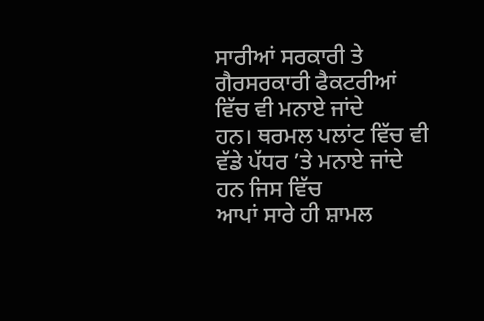ਸਾਰੀਆਂ ਸਰਕਾਰੀ ਤੇ ਗੈਰਸਰਕਾਰੀ ਫੈਕਟਰੀਆਂ ਵਿੱਚ ਵੀ ਮਨਾਏ ਜਾਂਦੇ
ਹਨ। ਥਰਮਲ ਪਲਾਂਟ ਵਿੱਚ ਵੀ ਵੱਡੇ ਪੱਧਰ ’ਤੇ ਮਨਾਏ ਜਾਂਦੇ ਹਨ ਜਿਸ ਵਿੱਚ
ਆਪਾਂ ਸਾਰੇ ਹੀ ਸ਼ਾਮਲ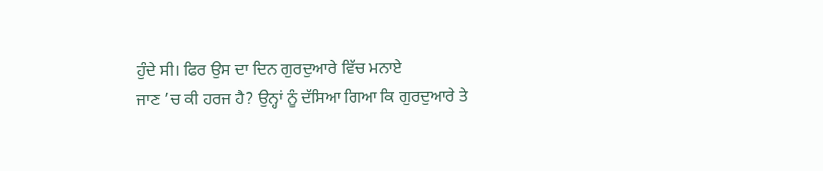ਹੁੰਦੇ ਸੀ। ਫਿਰ ਉਸ ਦਾ ਦਿਨ ਗੁਰਦੁਆਰੇ ਵਿੱਚ ਮਨਾਏ
ਜਾਣ ’ਚ ਕੀ ਹਰਜ ਹੈ? ਉਨ੍ਹਾਂ ਨੂੰ ਦੱਸਿਆ ਗਿਆ ਕਿ ਗੁਰਦੁਆਰੇ ਤੇ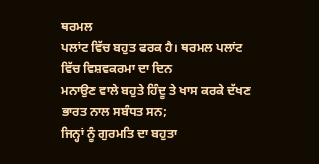ਥਰਮਲ
ਪਲਾਂਟ ਵਿੱਚ ਬਹੁਤ ਫਰਕ ਹੈ। ਥਰਮਲ ਪਲਾਂਟ ਵਿੱਚ ਵਿਸ਼ਵਕਰਮਾ ਦਾ ਦਿਨ
ਮਨਾਉਣ ਵਾਲੇ ਬਹੁਤੇ ਹਿੰਦੂ ਤੇ ਖਾਸ ਕਰਕੇ ਦੱਖਣ ਭਾਰਤ ਨਾਲ ਸਬੰਧਤ ਸਨ;
ਜਿਨ੍ਹਾਂ ਨੂੰ ਗੁਰਮਤਿ ਦਾ ਬਹੁਤਾ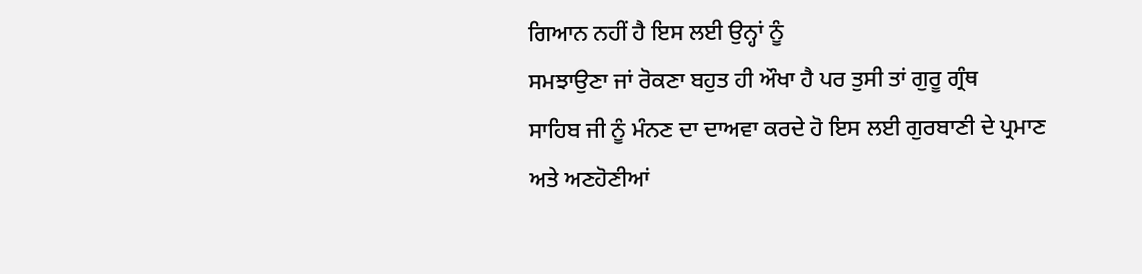ਗਿਆਨ ਨਹੀਂ ਹੈ ਇਸ ਲਈ ਉਨ੍ਹਾਂ ਨੂੰ
ਸਮਝਾਉਣਾ ਜਾਂ ਰੋਕਣਾ ਬਹੁਤ ਹੀ ਔਖਾ ਹੈ ਪਰ ਤੁਸੀ ਤਾਂ ਗੁਰੂ ਗ੍ਰੰਥ
ਸਾਹਿਬ ਜੀ ਨੂੰ ਮੰਨਣ ਦਾ ਦਾਅਵਾ ਕਰਦੇ ਹੋ ਇਸ ਲਈ ਗੁਰਬਾਣੀ ਦੇ ਪ੍ਰਮਾਣ
ਅਤੇ ਅਣਹੋਣੀਆਂ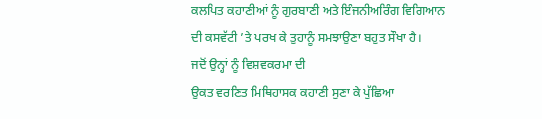ਕਲਪਿਤ ਕਹਾਣੀਆਂ ਨੂੰ ਗੁਰਬਾਣੀ ਅਤੇ ਇੰਜਨੀਅਰਿੰਗ ਵਿਗਿਆਨ
ਦੀ ਕਸਵੱਟੀ ’ਤੇ ਪਰਖ ਕੇ ਤੁਹਾਨੂੰ ਸਮਝਾਉਣਾ ਬਹੁਤ ਸੌਖਾ ਹੈ।
ਜਦੋਂ ਉਨ੍ਹਾਂ ਨੂੰ ਵਿਸ਼ਵਕਰਮਾ ਦੀ
ਉਕਤ ਵਰਣਿਤ ਮਿਥਿਹਾਸਕ ਕਹਾਣੀ ਸੁਣਾ ਕੇ ਪੁੱਛਿਆ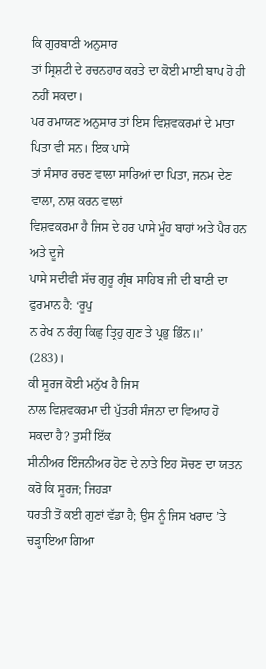ਕਿ ਗੁਰਬਾਣੀ ਅਨੁਸਾਰ
ਤਾਂ ਸ੍ਰਿਸ਼ਟੀ ਦੇ ਰਚਨਹਾਰ ਕਰਤੇ ਦਾ ਕੋਈ ਮਾਈ ਬਾਪ ਹੋ ਹੀ ਨਹੀਂ ਸਕਦਾ।
ਪਰ ਰਮਾਯਣ ਅਨੁਸਾਰ ਤਾਂ ਇਸ ਵਿਸ਼ਵਕਰਮਾਂ ਦੇ ਮਾਤਾ ਪਿਤਾ ਵੀ ਸਨ। ਇਕ ਪਾਸੇ
ਤਾਂ ਸੰਸਾਰ ਰਚਣ ਵਾਲਾ ਸਾਰਿਆਂ ਦਾ ਪਿਤਾ, ਜਨਮ ਦੇਣ ਵਾਲਾ, ਨਾਸ਼ ਕਰਨ ਵਾਲਾਂ
ਵਿਸ਼ਵਕਰਮਾ ਹੈ ਜਿਸ ਦੇ ਹਰ ਪਾਸੇ ਮੂੰਹ ਬਾਹਾਂ ਅਤੇ ਪੈਰ ਹਨ ਅਤੇ ਦੂਜੇ
ਪਾਸੇ ਸਦੀਵੀ ਸੱਚ ਗੁਰੂ ਗ੍ਰੰਥ ਸਾਹਿਬ ਜੀ ਦੀ ਬਾਣੀ ਦਾ ਫੁਰਮਾਨ ਹੈ: ‘ਰੂਪੁ
ਨ ਰੇਖ ਨ ਰੰਗੁ ਕਿਛੁ ਤ੍ਰਿਹੁ ਗੁਣ ਤੇ ਪ੍ਰਭੁ ਭਿੰਨ॥’
(283)।
ਕੀ ਸੂਰਜ ਕੋਈ ਮਨੁੱਖ ਹੈ ਜਿਸ
ਨਾਲ ਵਿਸ਼ਵਕਰਮਾ ਦੀ ਪੁੱਤਰੀ ਸੰਜਨਾ ਦਾ ਵਿਆਹ ਹੋ ਸਕਦਾ ਹੈ? ਤੁਸੀਂ ਇੱਕ
ਸੀਨੀਅਰ ਇੰਜਨੀਅਰ ਹੋਣ ਦੇ ਨਾਤੇ ਇਹ ਸੋਚਣ ਦਾ ਯਤਨ ਕਰੋ ਕਿ ਸੂਰਜ; ਜਿਹੜਾ
ਧਰਤੀ ਤੋਂ ਕਈ ਗੁਣਾਂ ਵੱਡਾ ਹੈ; ਉਸ ਨੂੰ ਜਿਸ ਖਰਾਦ ’ਤੇ ਚੜ੍ਹਾਇਆ ਗਿਆ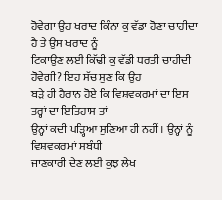ਹੋਵੇਗਾ ਉਹ ਖਰਾਦ ਕਿੰਨਾ ਕੁ ਵੱਡਾ ਹੋਣਾ ਚਾਹੀਦਾ ਹੈ ਤੇ ਉਸ ਖਰਾਦ ਨੂੰ
ਟਿਕਾਉਣ ਲਈ ਕਿੱਢੀ ਕੁ ਵੱਡੀ ਧਰਤੀ ਚਾਹੀਦੀ ਹੋਵੇਗੀ? ਇਹ ਸੱਚ ਸੁਣ ਕਿ ਉਹ
ਬੜੇ ਹੀ ਹੈਰਾਨ ਹੋਏ ਕਿ ਵਿਸ਼ਵਕਰਮਾਂ ਦਾ ਇਸ ਤਰ੍ਹਾਂ ਦਾ ਇਤਿਹਾਸ ਤਾਂ
ਉਨ੍ਹਾਂ ਕਦੀ ਪੜ੍ਹਿਆ ਸੁਣਿਆ ਹੀ ਨਹੀਂ। ਉਨ੍ਹਾਂ ਨੂੰ ਵਿਸ਼ਵਕਰਮਾਂ ਸਬੰਧੀ
ਜਾਣਕਾਰੀ ਦੇਣ ਲਈ ਕੁਝ ਲੇਖ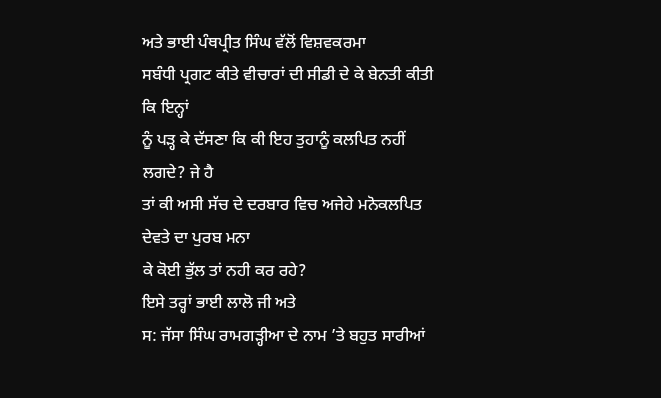ਅਤੇ ਭਾਈ ਪੰਥਪ੍ਰੀਤ ਸਿੰਘ ਵੱਲੋਂ ਵਿਸ਼ਵਕਰਮਾ
ਸਬੰਧੀ ਪ੍ਰਗਟ ਕੀਤੇ ਵੀਚਾਰਾਂ ਦੀ ਸੀਡੀ ਦੇ ਕੇ ਬੇਨਤੀ ਕੀਤੀ ਕਿ ਇਨ੍ਹਾਂ
ਨੂੰ ਪੜ੍ਹ ਕੇ ਦੱਸਣਾ ਕਿ ਕੀ ਇਹ ਤੁਹਾਨੂੰ ਕਲਪਿਤ ਨਹੀਂ ਲਗਦੇ? ਜੇ ਹੈ
ਤਾਂ ਕੀ ਅਸੀ ਸੱਚ ਦੇ ਦਰਬਾਰ ਵਿਚ ਅਜੇਹੇ ਮਨੋਕਲਪਿਤ ਦੇਵਤੇ ਦਾ ਪੁਰਬ ਮਨਾ
ਕੇ ਕੋਈ ਭੁੱਲ ਤਾਂ ਨਹੀ ਕਰ ਰਹੇ?
ਇਸੇ ਤਰ੍ਹਾਂ ਭਾਈ ਲਾਲੋ ਜੀ ਅਤੇ
ਸ: ਜੱਸਾ ਸਿੰਘ ਰਾਮਗੜ੍ਹੀਆ ਦੇ ਨਾਮ ’ਤੇ ਬਹੁਤ ਸਾਰੀਆਂ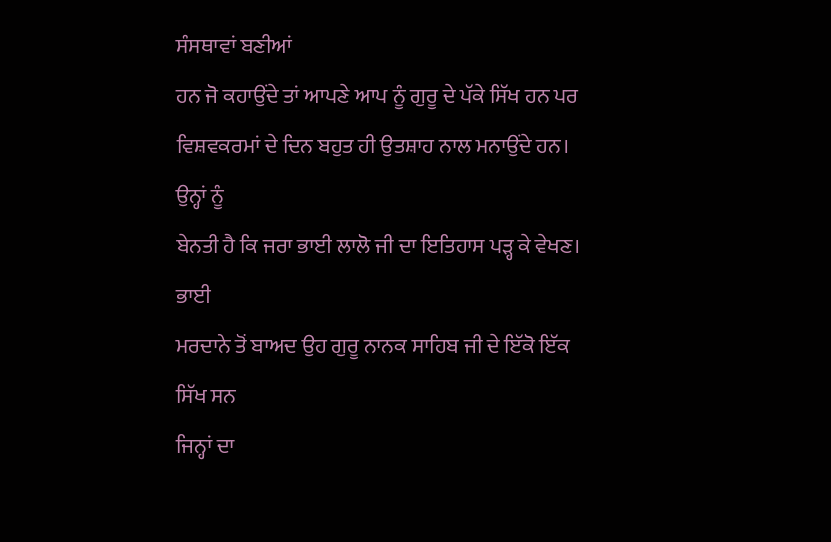ਸੰਸਥਾਵਾਂ ਬਣੀਆਂ
ਹਨ ਜੋ ਕਹਾਉਂਦੇ ਤਾਂ ਆਪਣੇ ਆਪ ਨੂੰ ਗੁਰੂ ਦੇ ਪੱਕੇ ਸਿੱਖ ਹਨ ਪਰ
ਵਿਸ਼ਵਕਰਮਾਂ ਦੇ ਦਿਨ ਬਹੁਤ ਹੀ ਉਤਸ਼ਾਹ ਨਾਲ ਮਨਾਉਂਦੇ ਹਨ। ਉਨ੍ਹਾਂ ਨੂੰ
ਬੇਨਤੀ ਹੈ ਕਿ ਜਰਾ ਭਾਈ ਲਾਲੋ ਜੀ ਦਾ ਇਤਿਹਾਸ ਪੜ੍ਹ ਕੇ ਵੇਖਣ। ਭਾਈ
ਮਰਦਾਨੇ ਤੋਂ ਬਾਅਦ ਉਹ ਗੁਰੂ ਨਾਨਕ ਸਾਹਿਬ ਜੀ ਦੇ ਇੱਕੋ ਇੱਕ ਸਿੱਖ ਸਨ
ਜਿਨ੍ਹਾਂ ਦਾ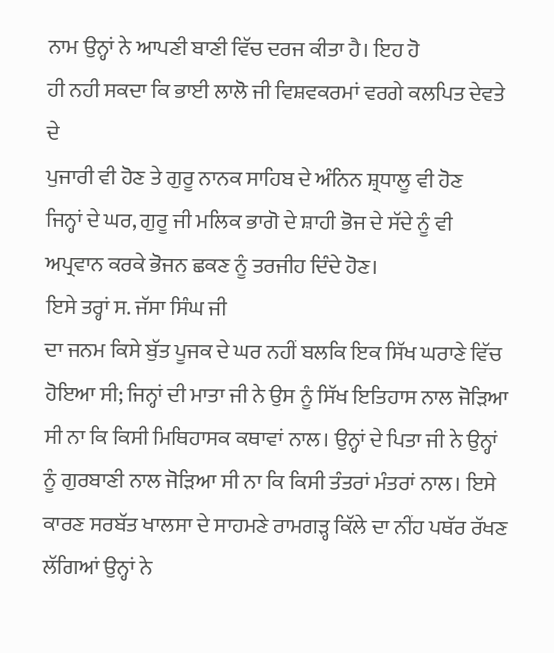ਨਾਮ ਉਨ੍ਹਾਂ ਨੇ ਆਪਣੀ ਬਾਣੀ ਵਿੱਚ ਦਰਜ ਕੀਤਾ ਹੈ। ਇਹ ਹੋ
ਹੀ ਨਹੀ ਸਕਦਾ ਕਿ ਭਾਈ ਲਾਲੋ ਜੀ ਵਿਸ਼ਵਕਰਮਾਂ ਵਰਗੇ ਕਲਪਿਤ ਦੇਵਤੇ ਦੇ
ਪੁਜਾਰੀ ਵੀ ਹੋਣ ਤੇ ਗੁਰੂ ਨਾਨਕ ਸਾਹਿਬ ਦੇ ਅੰਨਿਨ ਸ਼੍ਰਧਾਲੂ ਵੀ ਹੋਣ
ਜਿਨ੍ਹਾਂ ਦੇ ਘਰ, ਗੁਰੂ ਜੀ ਮਲਿਕ ਭਾਗੋ ਦੇ ਸ਼ਾਹੀ ਭੋਜ ਦੇ ਸੱਦੇ ਨੂੰ ਵੀ
ਅਪ੍ਰਵਾਨ ਕਰਕੇ ਭੋਜਨ ਛਕਣ ਨੂੰ ਤਰਜੀਹ ਦਿੰਦੇ ਹੋਣ।
ਇਸੇ ਤਰ੍ਹਾਂ ਸ. ਜੱਸਾ ਸਿੰਘ ਜੀ
ਦਾ ਜਨਮ ਕਿਸੇ ਬੁੱਤ ਪੂਜਕ ਦੇ ਘਰ ਨਹੀਂ ਬਲਕਿ ਇਕ ਸਿੱਖ ਘਰਾਣੇ ਵਿੱਚ
ਹੋਇਆ ਸੀ; ਜਿਨ੍ਹਾਂ ਦੀ ਮਾਤਾ ਜੀ ਨੇ ਉਸ ਨੂੰ ਸਿੱਖ ਇਤਿਹਾਸ ਨਾਲ ਜੋੜਿਆ
ਸੀ ਨਾ ਕਿ ਕਿਸੀ ਮਿਥਿਹਾਸਕ ਕਥਾਵਾਂ ਨਾਲ। ਉਨ੍ਹਾਂ ਦੇ ਪਿਤਾ ਜੀ ਨੇ ਉਨ੍ਹਾਂ
ਨੂੰ ਗੁਰਬਾਣੀ ਨਾਲ ਜੋੜਿਆ ਸੀ ਨਾ ਕਿ ਕਿਸੀ ਤੰਤਰਾਂ ਮੰਤਰਾਂ ਨਾਲ। ਇਸੇ
ਕਾਰਣ ਸਰਬੱਤ ਖਾਲਸਾ ਦੇ ਸਾਹਮਣੇ ਰਾਮਗੜ੍ਹ ਕਿੱਲੇ ਦਾ ਨੀਂਹ ਪਥੱਰ ਰੱਖਣ
ਲੱਗਿਆਂ ਉਨ੍ਹਾਂ ਨੇ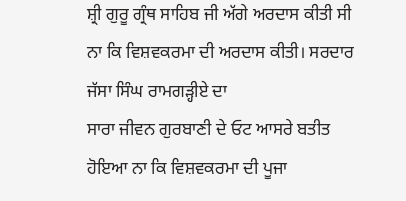ਸ਼੍ਰੀ ਗੁਰੂ ਗ੍ਰੰਥ ਸਾਹਿਬ ਜੀ ਅੱਗੇ ਅਰਦਾਸ ਕੀਤੀ ਸੀ
ਨਾ ਕਿ ਵਿਸ਼ਵਕਰਮਾ ਦੀ ਅਰਦਾਸ ਕੀਤੀ। ਸਰਦਾਰ ਜੱਸਾ ਸਿੰਘ ਰਾਮਗੜ੍ਹੀਏ ਦਾ
ਸਾਰਾ ਜੀਵਨ ਗੁਰਬਾਣੀ ਦੇ ਓਟ ਆਸਰੇ ਬਤੀਤ ਹੋਇਆ ਨਾ ਕਿ ਵਿਸ਼ਵਕਰਮਾ ਦੀ ਪੂਜਾ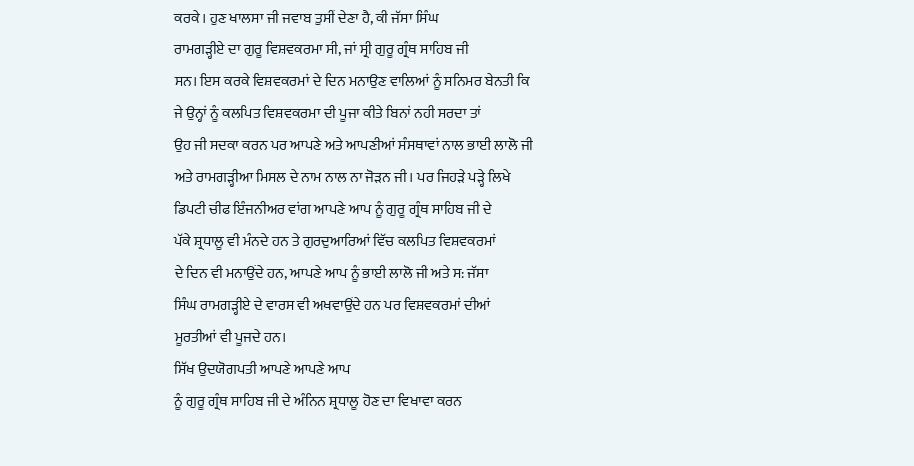ਕਰਕੇ। ਹੁਣ ਖਾਲਸਾ ਜੀ ਜਵਾਬ ਤੁਸੀਂ ਦੇਣਾ ਹੈ, ਕੀ ਜੱਸਾ ਸਿੰਘ
ਰਾਮਗੜ੍ਹੀਏ ਦਾ ਗੁਰੂ ਵਿਸ਼ਵਕਰਮਾ ਸੀ, ਜਾਂ ਸ੍ਰੀ ਗੁਰੂ ਗ੍ਰੰਥ ਸਾਹਿਬ ਜੀ
ਸਨ। ਇਸ ਕਰਕੇ ਵਿਸ਼ਵਕਰਮਾਂ ਦੇ ਦਿਨ ਮਨਾਉਣ ਵਾਲਿਆਂ ਨੂੰ ਸਨਿਮਰ ਬੇਨਤੀ ਕਿ
ਜੇ ਉਨ੍ਹਾਂ ਨੂੰ ਕਲਪਿਤ ਵਿਸ਼ਵਕਰਮਾ ਦੀ ਪੂਜਾ ਕੀਤੇ ਬਿਨਾਂ ਨਹੀ ਸਰਦਾ ਤਾਂ
ਉਹ ਜੀ ਸਦਕਾ ਕਰਨ ਪਰ ਆਪਣੇ ਅਤੇ ਆਪਣੀਆਂ ਸੰਸਥਾਵਾਂ ਨਾਲ ਭਾਈ ਲਾਲੋ ਜੀ
ਅਤੇ ਰਾਮਗੜ੍ਹੀਆ ਮਿਸਲ ਦੇ ਨਾਮ ਨਾਲ ਨਾ ਜੋੜਨ ਜੀ। ਪਰ ਜਿਹੜੇ ਪੜ੍ਹੇ ਲਿਖੇ
ਡਿਪਟੀ ਚੀਫ ਇੰਜਨੀਅਰ ਵਾਂਗ ਆਪਣੇ ਆਪ ਨੂੰ ਗੁਰੂ ਗ੍ਰੰਥ ਸਾਹਿਬ ਜੀ ਦੇ
ਪੱਕੇ ਸ਼੍ਰਧਾਲੂ ਵੀ ਮੰਨਦੇ ਹਨ ਤੇ ਗੁਰਦੁਆਰਿਆਂ ਵਿੱਚ ਕਲਪਿਤ ਵਿਸ਼ਵਕਰਮਾਂ
ਦੇ ਦਿਨ ਵੀ ਮਨਾਉਂਦੇ ਹਨ, ਆਪਣੇ ਆਪ ਨੂੰ ਭਾਈ ਲਾਲੋ ਜੀ ਅਤੇ ਸ: ਜੱਸਾ
ਸਿੰਘ ਰਾਮਗੜ੍ਹੀਏ ਦੇ ਵਾਰਸ ਵੀ ਅਖਵਾਉਂਦੇ ਹਨ ਪਰ ਵਿਸ਼ਵਕਰਮਾਂ ਦੀਆਂ
ਮੂਰਤੀਆਂ ਵੀ ਪੂਜਦੇ ਹਨ।
ਸਿੱਖ ਉਦਯੋਗਪਤੀ ਆਪਣੇ ਆਪਣੇ ਆਪ
ਨੂੰ ਗੁਰੂ ਗ੍ਰੰਥ ਸਾਹਿਬ ਜੀ ਦੇ ਅੰਨਿਨ ਸ਼੍ਰਧਾਲੂ ਹੋਣ ਦਾ ਵਿਖਾਵਾ ਕਰਨ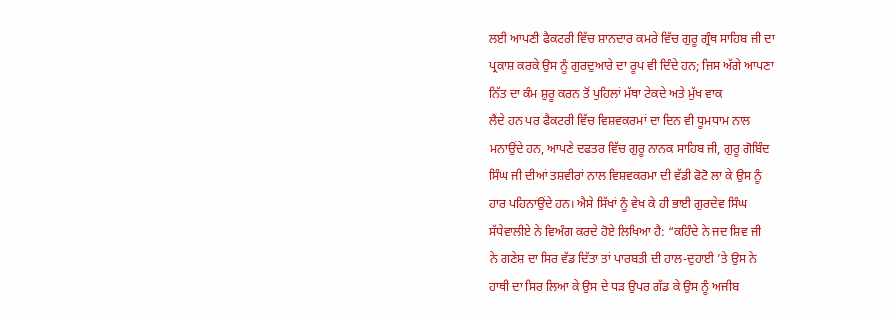ਲਈ ਆਪਣੀ ਫੈਕਟਰੀ ਵਿੱਚ ਸ਼ਾਨਦਾਰ ਕਮਰੇ ਵਿੱਚ ਗੁਰੂ ਗ੍ਰੰਥ ਸਾਹਿਬ ਜੀ ਦਾ
ਪ੍ਰਕਾਸ਼ ਕਰਕੇ ਉਸ ਨੂੰ ਗੁਰਦੁਆਰੇ ਦਾ ਰੂਪ ਵੀ ਦਿੰਦੇ ਹਨ; ਜਿਸ ਅੱਗੇ ਆਪਣਾ
ਨਿੱਤ ਦਾ ਕੰਮ ਸ਼ੁਰੂ ਕਰਨ ਤੋਂ ਪੁਹਿਲਾਂ ਮੱਥਾ ਟੇਕਦੇ ਅਤੇ ਮੁੱਖ ਵਾਕ
ਲੈਂਦੇ ਹਨ ਪਰ ਫੈਕਟਰੀ ਵਿੱਚ ਵਿਸ਼ਵਕਰਮਾਂ ਦਾ ਦਿਨ ਵੀ ਧੂਮਧਾਮ ਨਾਲ
ਮਨਾਉਂਦੇ ਹਨ, ਆਪਣੇ ਦਫਤਰ ਵਿੱਚ ਗੁਰੂ ਨਾਨਕ ਸਾਹਿਬ ਜੀ, ਗੁਰੂ ਗੋਬਿੰਦ
ਸਿੰਘ ਜੀ ਦੀਆਂ ਤਸ਼ਵੀਰਾਂ ਨਾਲ ਵਿਸ਼ਵਕਰਮਾ ਦੀ ਵੱਡੀ ਫੋਟੋ ਲਾ ਕੇ ਉਸ ਨੂੰ
ਹਾਰ ਪਹਿਨਾਉਂਦੇ ਹਨ। ਐਸੇ ਸਿੱਖਾਂ ਨੂੰ ਵੇਖ ਕੇ ਹੀ ਭਾਈ ਗੁਰਦੇਵ ਸਿੰਘ
ਸੱਧੇਵਾਲੀਏ ਨੇ ਵਿਅੰਗ ਕਰਦੇ ਹੋਏ ਲਿਖਿਆ ਹੈ: “ਕਹਿੰਦੇ ਨੇ ਜਦ ਸ਼ਿਵ ਜੀ
ਨੇ ਗਣੇਸ਼ ਦਾ ਸਿਰ ਵੱਡ ਦਿੱਤਾ ਤਾਂ ਪਾਰਬਤੀ ਦੀ ਹਾਲ-ਦੁਹਾਈ ’ਤੇ ਉਸ ਨੇ
ਹਾਥੀ ਦਾ ਸਿਰ ਲਿਆ ਕੇ ਉਸ ਦੇ ਧੜ ਉਪਰ ਗੱਡ ਕੇ ਉਸ ਨੂੰ ਅਜੀਬ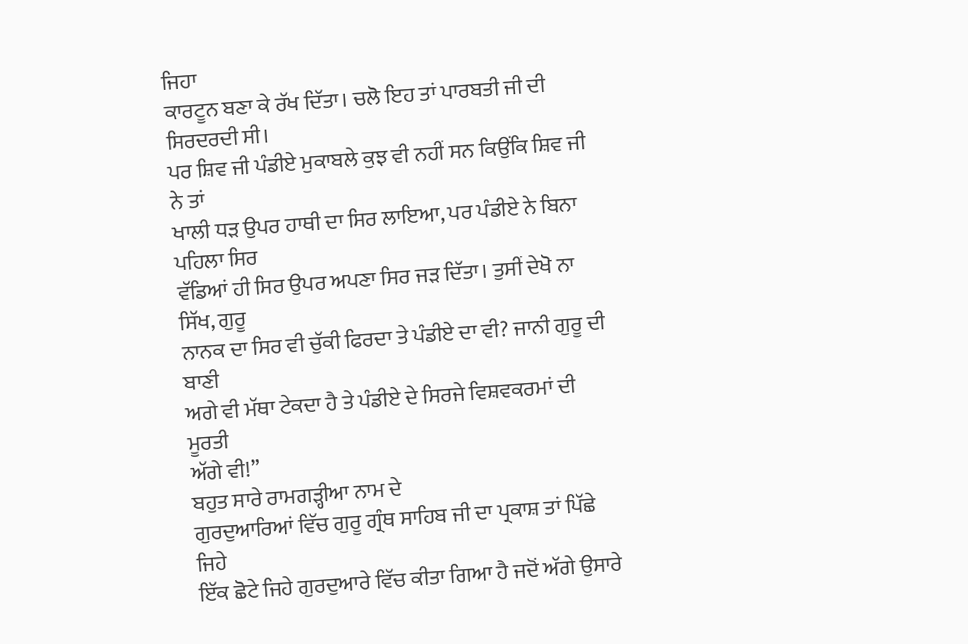ਜਿਹਾ
ਕਾਰਟੂਨ ਬਣਾ ਕੇ ਰੱਖ ਦਿੱਤਾ। ਚਲੋ ਇਹ ਤਾਂ ਪਾਰਬਤੀ ਜੀ ਦੀ ਸਿਰਦਰਦੀ ਸੀ।
ਪਰ ਸ਼ਿਵ ਜੀ ਪੰਡੀਏ ਮੁਕਾਬਲੇ ਕੁਝ ਵੀ ਨਹੀਂ ਸਨ ਕਿਉਂਕਿ ਸ਼ਿਵ ਜੀ ਨੇ ਤਾਂ
ਖਾਲੀ ਧੜ ਉਪਰ ਹਾਥੀ ਦਾ ਸਿਰ ਲਾਇਆ, ਪਰ ਪੰਡੀਏ ਨੇ ਬਿਨਾ ਪਹਿਲਾ ਸਿਰ
ਵੱਡਿਆਂ ਹੀ ਸਿਰ ਉਪਰ ਅਪਣਾ ਸਿਰ ਜੜ ਦਿੱਤਾ। ਤੁਸੀਂ ਦੇਖੋ ਨਾ ਸਿੱਖ, ਗੁਰੂ
ਨਾਨਕ ਦਾ ਸਿਰ ਵੀ ਚੁੱਕੀ ਫਿਰਦਾ ਤੇ ਪੰਡੀਏ ਦਾ ਵੀ? ਜਾਨੀ ਗੁਰੂ ਦੀ ਬਾਣੀ
ਅਗੇ ਵੀ ਮੱਥਾ ਟੇਕਦਾ ਹੈ ਤੇ ਪੰਡੀਏ ਦੇ ਸਿਰਜੇ ਵਿਸ਼ਵਕਰਮਾਂ ਦੀ ਮੂਰਤੀ
ਅੱਗੇ ਵੀ!”
ਬਹੁਤ ਸਾਰੇ ਰਾਮਗੜ੍ਹੀਆ ਨਾਮ ਦੇ
ਗੁਰਦੁਆਰਿਆਂ ਵਿੱਚ ਗੁਰੂ ਗ੍ਰੰਥ ਸਾਹਿਬ ਜੀ ਦਾ ਪ੍ਰਕਾਸ਼ ਤਾਂ ਪਿੱਛੇ ਜਿਹੇ
ਇੱਕ ਛੋਟੇ ਜਿਹੇ ਗੁਰਦੁਆਰੇ ਵਿੱਚ ਕੀਤਾ ਗਿਆ ਹੈ ਜਦੋਂ ਅੱਗੇ ਉਸਾਰੇ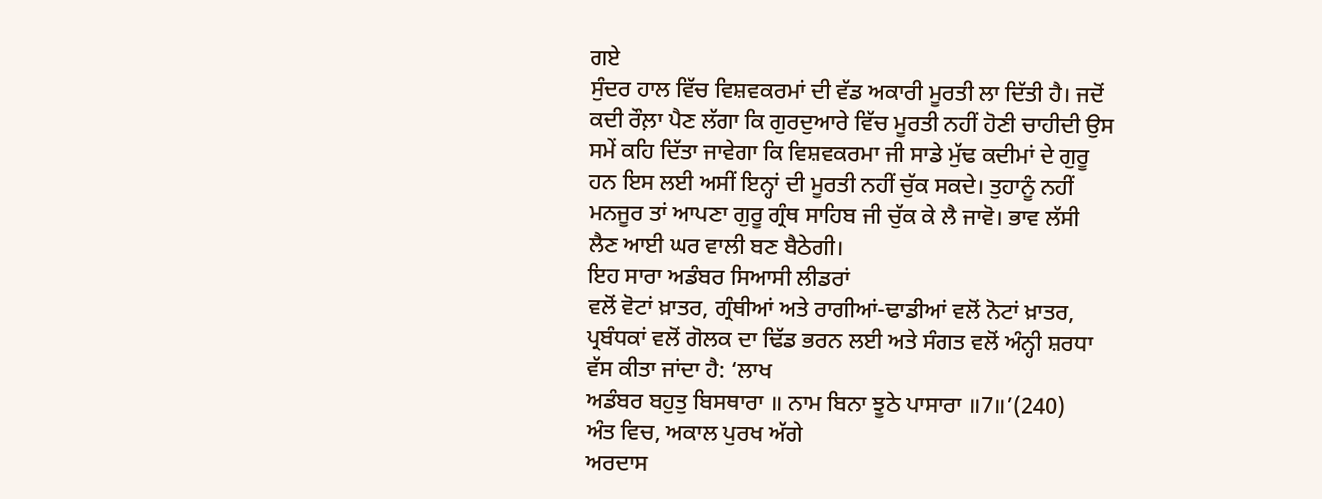ਗਏ
ਸੁੰਦਰ ਹਾਲ ਵਿੱਚ ਵਿਸ਼ਵਕਰਮਾਂ ਦੀ ਵੱਡ ਅਕਾਰੀ ਮੂਰਤੀ ਲਾ ਦਿੱਤੀ ਹੈ। ਜਦੋਂ
ਕਦੀ ਰੌਲ਼ਾ ਪੈਣ ਲੱਗਾ ਕਿ ਗੁਰਦੁਆਰੇ ਵਿੱਚ ਮੂਰਤੀ ਨਹੀਂ ਹੋਣੀ ਚਾਹੀਦੀ ਉਸ
ਸਮੇਂ ਕਹਿ ਦਿੱਤਾ ਜਾਵੇਗਾ ਕਿ ਵਿਸ਼ਵਕਰਮਾ ਜੀ ਸਾਡੇ ਮੁੱਢ ਕਦੀਮਾਂ ਦੇ ਗੁਰੂ
ਹਨ ਇਸ ਲਈ ਅਸੀਂ ਇਨ੍ਹਾਂ ਦੀ ਮੂਰਤੀ ਨਹੀਂ ਚੁੱਕ ਸਕਦੇ। ਤੁਹਾਨੂੰ ਨਹੀਂ
ਮਨਜੂਰ ਤਾਂ ਆਪਣਾ ਗੁਰੂ ਗ੍ਰੰਥ ਸਾਹਿਬ ਜੀ ਚੁੱਕ ਕੇ ਲੈ ਜਾਵੋ। ਭਾਵ ਲੱਸੀ
ਲੈਣ ਆਈ ਘਰ ਵਾਲੀ ਬਣ ਬੈਠੇਗੀ।
ਇਹ ਸਾਰਾ ਅਡੰਬਰ ਸਿਆਸੀ ਲੀਡਰਾਂ
ਵਲੋਂ ਵੋਟਾਂ ਖ਼ਾਤਰ, ਗ੍ਰੰਥੀਆਂ ਅਤੇ ਰਾਗੀਆਂ-ਢਾਡੀਆਂ ਵਲੋਂ ਨੋਟਾਂ ਖ਼ਾਤਰ,
ਪ੍ਰਬੰਧਕਾਂ ਵਲੋਂ ਗੋਲਕ ਦਾ ਢਿੱਡ ਭਰਨ ਲਈ ਅਤੇ ਸੰਗਤ ਵਲੋਂ ਅੰਨ੍ਹੀ ਸ਼ਰਧਾ
ਵੱਸ ਕੀਤਾ ਜਾਂਦਾ ਹੈ: ‘ਲਾਖ
ਅਡੰਬਰ ਬਹੁਤੁ ਬਿਸਥਾਰਾ ॥ ਨਾਮ ਬਿਨਾ ਝੂਠੇ ਪਾਸਾਰਾ ॥7॥’(240)
ਅੰਤ ਵਿਚ, ਅਕਾਲ ਪੁਰਖ ਅੱਗੇ
ਅਰਦਾਸ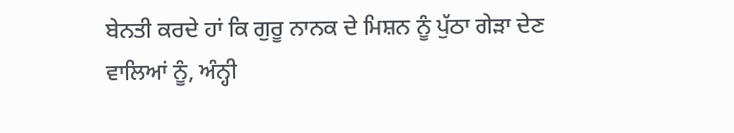ਬੇਨਤੀ ਕਰਦੇ ਹਾਂ ਕਿ ਗੁਰੂ ਨਾਨਕ ਦੇ ਮਿਸ਼ਨ ਨੂੰ ਪੁੱਠਾ ਗੇੜਾ ਦੇਣ
ਵਾਲਿਆਂ ਨੂੰ, ਅੰਨ੍ਹੀ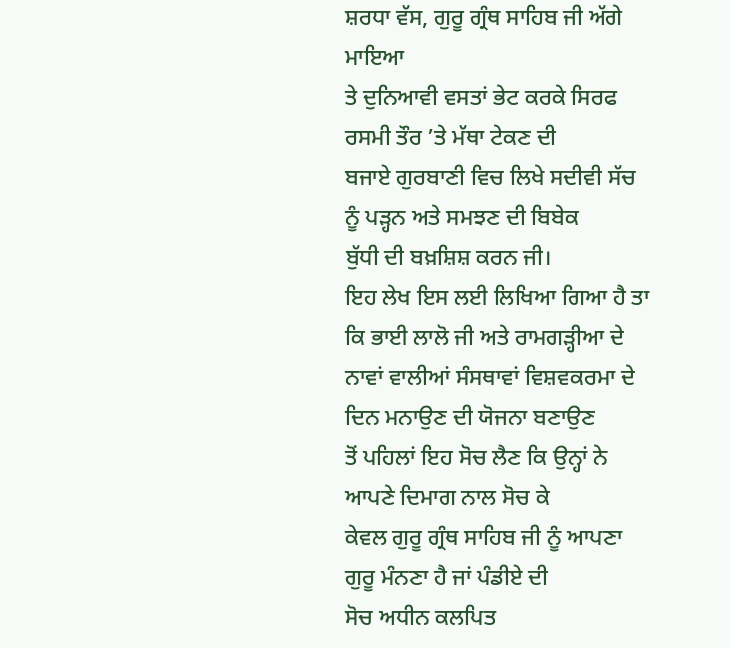ਸ਼ਰਧਾ ਵੱਸ, ਗੁਰੂ ਗ੍ਰੰਥ ਸਾਹਿਬ ਜੀ ਅੱਗੇ ਮਾਇਆ
ਤੇ ਦੁਨਿਆਵੀ ਵਸਤਾਂ ਭੇਟ ਕਰਕੇ ਸਿਰਫ ਰਸਮੀ ਤੌਰ ’ਤੇ ਮੱਥਾ ਟੇਕਣ ਦੀ
ਬਜਾਏ ਗੁਰਬਾਣੀ ਵਿਚ ਲਿਖੇ ਸਦੀਵੀ ਸੱਚ ਨੂੰ ਪੜ੍ਹਨ ਅਤੇ ਸਮਝਣ ਦੀ ਬਿਬੇਕ
ਬੁੱਧੀ ਦੀ ਬਖ਼ਸ਼ਿਸ਼ ਕਰਨ ਜੀ।
ਇਹ ਲੇਖ ਇਸ ਲਈ ਲਿਖਿਆ ਗਿਆ ਹੈ ਤਾ ਕਿ ਭਾਈ ਲਾਲੋ ਜੀ ਅਤੇ ਰਾਮਗੜ੍ਹੀਆ ਦੇ
ਨਾਵਾਂ ਵਾਲੀਆਂ ਸੰਸਥਾਵਾਂ ਵਿਸ਼ਵਕਰਮਾ ਦੇ ਦਿਨ ਮਨਾਉਣ ਦੀ ਯੋਜਨਾ ਬਣਾਉਣ
ਤੋਂ ਪਹਿਲਾਂ ਇਹ ਸੋਚ ਲੈਣ ਕਿ ਉਨ੍ਹਾਂ ਨੇ ਆਪਣੇ ਦਿਮਾਗ ਨਾਲ ਸੋਚ ਕੇ
ਕੇਵਲ ਗੁਰੂ ਗ੍ਰੰਥ ਸਾਹਿਬ ਜੀ ਨੂੰ ਆਪਣਾ ਗੁਰੂ ਮੰਨਣਾ ਹੈ ਜਾਂ ਪੰਡੀਏ ਦੀ
ਸੋਚ ਅਧੀਨ ਕਲਪਿਤ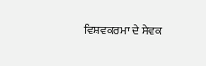ਵਿਸ਼ਵਕਰਮਾ ਦੇ ਸੇਵਕ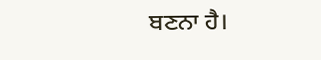ਬਣਨਾ ਹੈ।